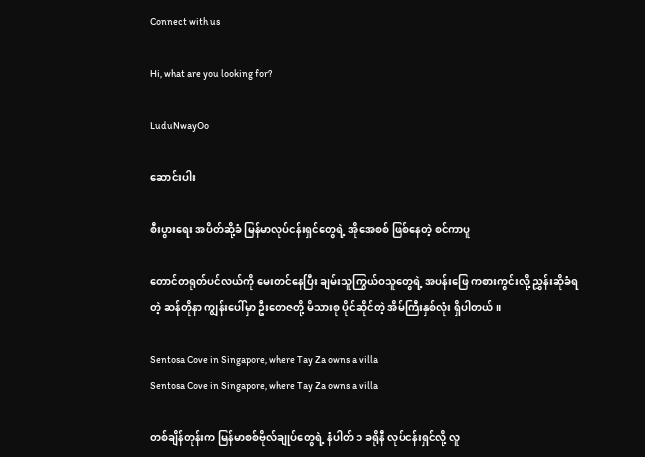Connect with us

Hi, what are you looking for?

LuduNwayOo

ဆောင်းပါး

စီးပွားရေး အပိတ်ဆို့ခံ မြန်မာလုပ်ငန်းရှင်တွေရဲ့ အိုအေစစ် ဖြစ်နေတဲ့ စင်ကာပူ

တောင်တရုတ်ပင်လယ်ကို မေးတင်နေပြီး ချမ်းသူကြွယ်ဝသူတွေရဲ့ အပန်းဖြေ ကစားကွင်းလို့ ညွှန်းဆိုခံရတဲ့ ဆန်တိုနာ ကျွန်းပေါ်မှာ ဦးတေဇတို့ မိသားစု ပိုင်ဆိုင်တဲ့ အိမ်ကြီးနှစ်လုံး ရှိပါတယ်။

Sentosa Cove in Singapore, where Tay Za owns a villa
Sentosa Cove in Singapore, where Tay Za owns a villa

တစ်ချိန်တုန်းက မြန်မာစစ်ဗိုလ်ချုပ်တွေရဲ့ နံပါတ် ၁ ခရိုနီ လုပ်ငန်းရှင်လို့ လူ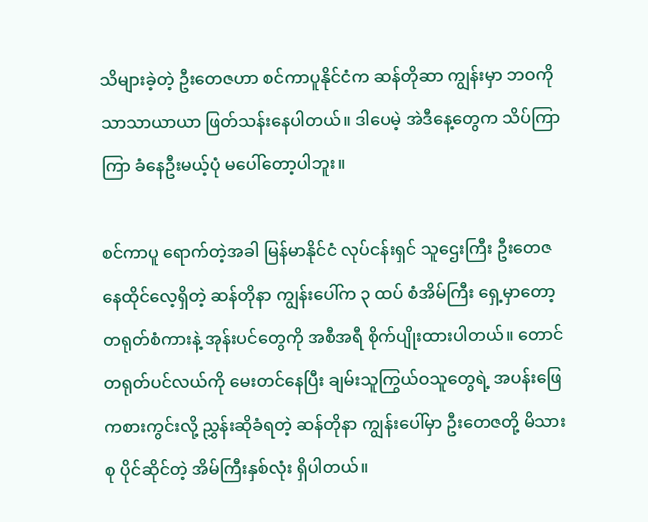သိများခဲ့တဲ့ ဦးတေဇဟာ စင်ကာပူနိုင်ငံက ဆန်တိုဆာ ကျွန်းမှာ ဘဝကို သာသာယာယာ ဖြတ်သန်းနေပါတယ်။ ဒါပေမဲ့ အဲဒီနေ့တွေက သိပ်ကြာကြာ ခံနေဦးမယ့်ပုံ မပေါ်တော့ပါဘူး။

စင်ကာပူ ရောက်တဲ့အခါ မြန်မာနိုင်ငံ လုပ်ငန်းရှင် သူဌေးကြီး ဦးတေဇ နေထိုင်လေ့ရှိတဲ့ ဆန်တိုနာ ကျွန်းပေါ်က ၃ ထပ် စံအိမ်ကြီး ရှေ့မှာတော့ တရုတ်စံကားနဲ့ အုန်းပင်တွေကို အစီအရီ စိုက်ပျိုးထားပါတယ်။ တောင်တရုတ်ပင်လယ်ကို မေးတင်နေပြီး ချမ်းသူကြွယ်ဝသူတွေရဲ့ အပန်းဖြေ ကစားကွင်းလို့ ညွှန်းဆိုခံရတဲ့ ဆန်တိုနာ ကျွန်းပေါ်မှာ ဦးတေဇတို့ မိသားစု ပိုင်ဆိုင်တဲ့ အိမ်ကြီးနှစ်လုံး ရှိပါတယ်။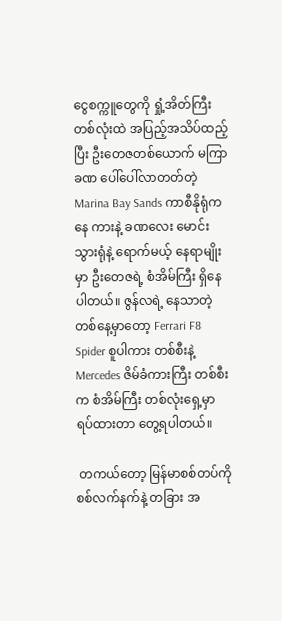ငွေစက္ကူတွေကို ရှုံ့အိတ်ကြီး တစ်လုံးထဲ အပြည့်အသိပ်ထည့်ပြီး ဦးတေဇတစ်ယောက် မကြာခဏ ပေါ်ပေါ်လာတတ်တဲ့ Marina Bay Sands ကာစီနိုရုံကနေ ကားနဲ့ ခဏလေး မောင်းသွားရုံနဲ့ ရောက်မယ့် နေရာမျိုးမှာ ဦးတေဇရဲ့ စံအိမ်ကြီး ရှိနေပါတယ်။ ဇွန်လရဲ့ နေသာတဲ့ တစ်နေ့မှာတော့ Ferrari F8 Spider စူပါကား တစ်စီးနဲ့ Mercedes ဇိမ်ခံကားကြီး တစ်စီးက စံအိမ်ကြီး တစ်လုံးရှေ့မှာ ရပ်ထားတာ တွေ့ရပါတယ်။

 တကယ်တော့ မြန်မာစစ်တပ်ကို စစ်လက်နက်နဲ့ တခြား အ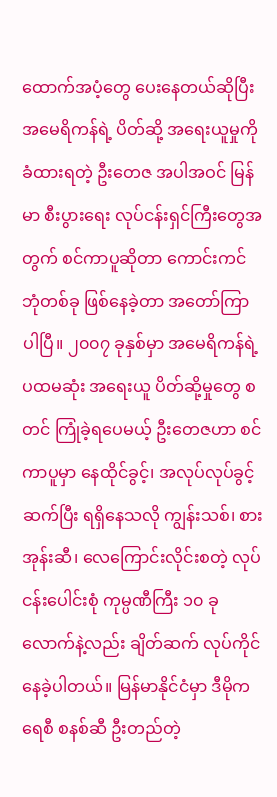ထောက်အပံ့တွေ ပေးနေတယ်ဆိုပြီး အမေရိကန်ရဲ့ ပိတ်ဆို့ အရေးယူမှုကို ခံထားရတဲ့ ဦးတေဇ အပါအဝင် မြန်မာ စီးပွားရေး လုပ်ငန်းရှင်ကြီးတွေအတွက် စင်ကာပူဆိုတာ ကောင်းကင်ဘုံတစ်ခု ဖြစ်နေခဲ့တာ အတော်ကြာပါပြီ။ ၂၀၀၇ ခုနှစ်မှာ အမေရိကန်ရဲ့ ပထမဆုံး အရေးယူ ပိတ်ဆို့မှုတွေ စတင် ကြုံခဲ့ရပေမယ့် ဦးတေဇဟာ စင်ကာပူမှာ နေထိုင်ခွင့်၊ အလုပ်လုပ်ခွင့် ဆက်ပြီး ရရှိနေသလို ကျွန်းသစ်၊ စားအုန်းဆီ၊ လေကြောင်းလိုင်းစတဲ့ လုပ်ငန်းပေါင်းစုံ ကုမ္ပဏီကြီး ၁၀ ခုလောက်နဲ့လည်း ချိတ်ဆက် လုပ်ကိုင်နေခဲ့ပါတယ်။ မြန်မာနိုင်ငံမှာ ဒီမိုကရေစီ စနစ်ဆီ ဦးတည်တဲ့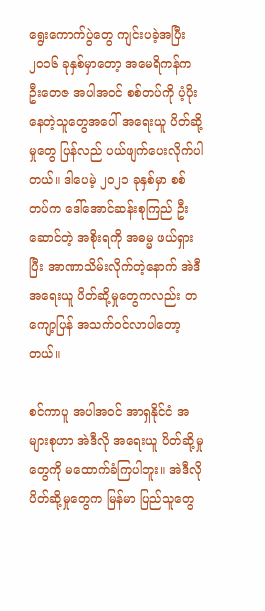ရွေးကောက်ပွဲတွေ ကျင်းပခဲ့အပြီး ၂၀၁၆ ခုနှစ်မှာတော့ အမေရိကန်က ဦးတေဇ အပါအဝင် စစ်တပ်ကို ပံ့ပိုးနေတဲ့သူတွေအပေါ် အရေးယူ ပိတ်ဆို့မှုတွေ ပြန်လည် ပယ်ဖျက်ပေးလိုက်ပါတယ်။ ဒါပေမဲ့ ၂၀၂၁ ခုနှစ်မှာ စစ်တပ်က ဒေါ်အောင်ဆန်းစုကြည် ဦးဆောင်တဲ့ အစိုးရကို အဓမ္မ ဖယ်ရှားပြီး အာဏာသိမ်းလိုက်တဲ့နောက် အဲဒီ အရေးယူ ပိတ်ဆို့မှုတွေကလည်း တကျော့ပြန် အသက်ဝင်လာပါတော့တယ်။

စင်ကာပူ အပါအဝင် အာရှနိုင်ငံ အများစုဟာ အဲဒီလို အရေးယူ ပိတ်ဆို့မှုတွေကို မထောက်ခံကြပါဘူး။ အဲဒီလို ပိတ်ဆို့မှုတွေက မြန်မာ ပြည်သူတွေ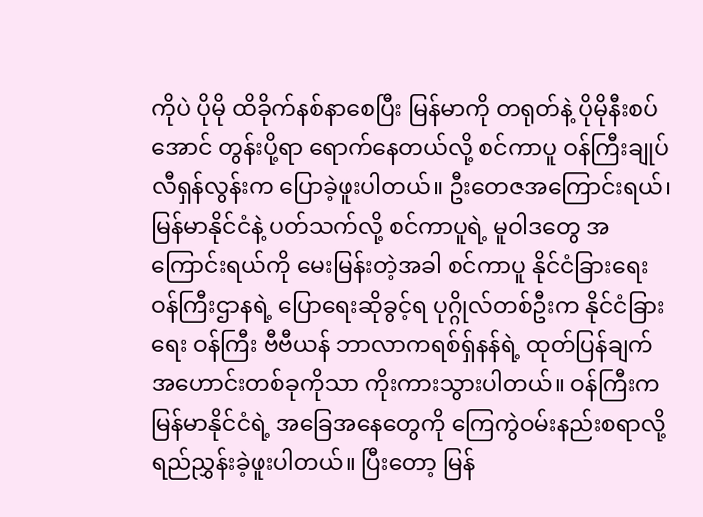ကိုပဲ ပိုမို ထိခိုက်နစ်နာစေပြီး မြန်မာကို တရုတ်နဲ့ ပိုမိုနီးစပ်အောင် တွန်းပို့ရာ ရောက်နေတယ်လို့ စင်ကာပူ ဝန်ကြီးချုပ် လီရှန်လွန်းက ပြောခဲ့ဖူးပါတယ်။ ဦးတေဇအကြောင်းရယ်၊ မြန်မာနိုင်ငံနဲ့ ပတ်သက်လို့ စင်ကာပူရဲ့ မူဝါဒတွေ အကြောင်းရယ်ကို မေးမြန်းတဲ့အခါ စင်ကာပူ နိုင်ငံခြားရေး ဝန်ကြီးဌာနရဲ့ ပြောရေးဆိုခွင့်ရ ပုဂ္ဂိုလ်တစ်ဦးက နိုင်ငံခြားရေး ဝန်ကြီး ဗီဗီယန် ဘာလာကရစ်ရှ်နန်ရဲ့ ထုတ်ပြန်ချက် အဟောင်းတစ်ခုကိုသာ ကိုးကားသွားပါတယ်။ ဝန်ကြီးက မြန်မာနိုင်ငံရဲ့ အခြေအနေတွေကို ကြေကွဲဝမ်းနည်းစရာလို့ ရည်ညွှန်းခဲ့ဖူးပါတယ်။ ပြီးတော့ မြန်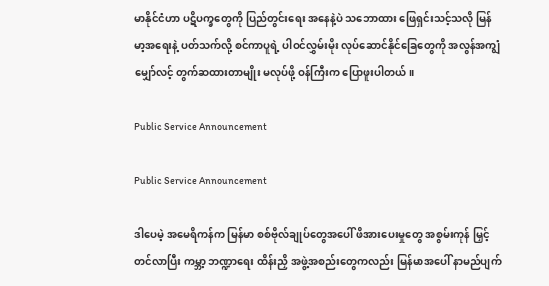မာနိုင်ငံဟာ ပဋိပက္ခတွေကို ပြည်တွင်းရေး အနေနဲ့ပဲ သဘောထား ဖြေရှင်းသင့်သလို မြန်မာ့အရေးနဲ့ ပတ်သက်လို့ စင်ကာပူရဲ့ ပါဝင်လွှမ်းမိုး လုပ်ဆောင်နိုင်ခြေတွေကို အလွန်အကျွံ မျှော်လင့် တွက်ဆထားတာမျိုး မလုပ်ဖို့ ဝန်ကြီးက ပြောဖူးပါတယ်။

Public Service Announcement

Public Service Announcement

ဒါပေမဲ့ အမေရိကန်က မြန်မာ စစ်ဗိုလ်ချုပ်တွေအပေါ် ဖိအားပေးမှုတွေ အစွမ်းကုန် မြှင့်တင်လာပြီး ကမ္ဘာ့ ဘဏ္ဍာရေး ထိန်းညှိ အဖွဲ့အစည်းတွေကလည်း မြန်မာအပေါ် နာမည်ပျက်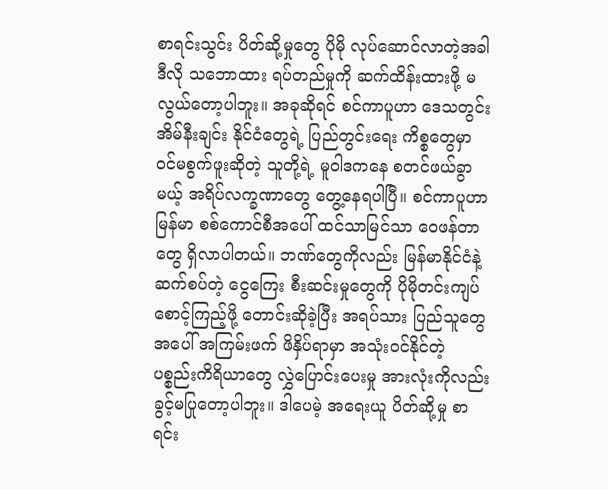စာရင်းသွင်း ပိတ်ဆို့မှုတွေ ပိုမို လုပ်ဆောင်လာတဲ့အခါ ဒီလို သဘောထား ရပ်တည်မှုကို ဆက်ထိန်းထားဖို့ မလွယ်တော့ပါဘူး။ အခုဆိုရင် စင်ကာပူဟာ ဒေသတွင်း အိမ်နီးချင်း နိုင်ငံတွေရဲ့ ပြည်တွင်းရေး ကိစ္စတွေမှာ ဝင်မစွက်ဖူးဆိုတဲ့ သူတို့ရဲ့ မူဝါဒကနေ စတင်ဖယ်ခွာမယ့် အရိပ်လက္ခဏာတွေ တွေ့နေရပါပြီ။ စင်ကာပူဟာ မြန်မာ စစ်ကောင်စီအပေါ် ထင်သာမြင်သာ ဝေဖန်တာတွေ ရှိလာပါတယ်။ ဘဏ်တွေကိုလည်း မြန်မာနိုင်ငံနဲ့ ဆက်စပ်တဲ့ ငွေကြေး စီးဆင်းမှုတွေကို ပိုမိုတင်းကျပ် စောင့်ကြည့်ဖို့ တောင်းဆိုခဲ့ပြီး အရပ်သား ပြည်သူတွေအပေါ် အကြမ်းဖက် ဖိနှိပ်ရာမှာ အသုံးဝင်နိုင်တဲ့ ပစ္စည်းကိရိယာတွေ လွှဲပြောင်းပေးမှု အားလုံးကိုလည်း ခွင့်မပြုတော့ပါဘူး။ ဒါပေမဲ့ အရေးယူ ပိတ်ဆို့မှု စာရင်း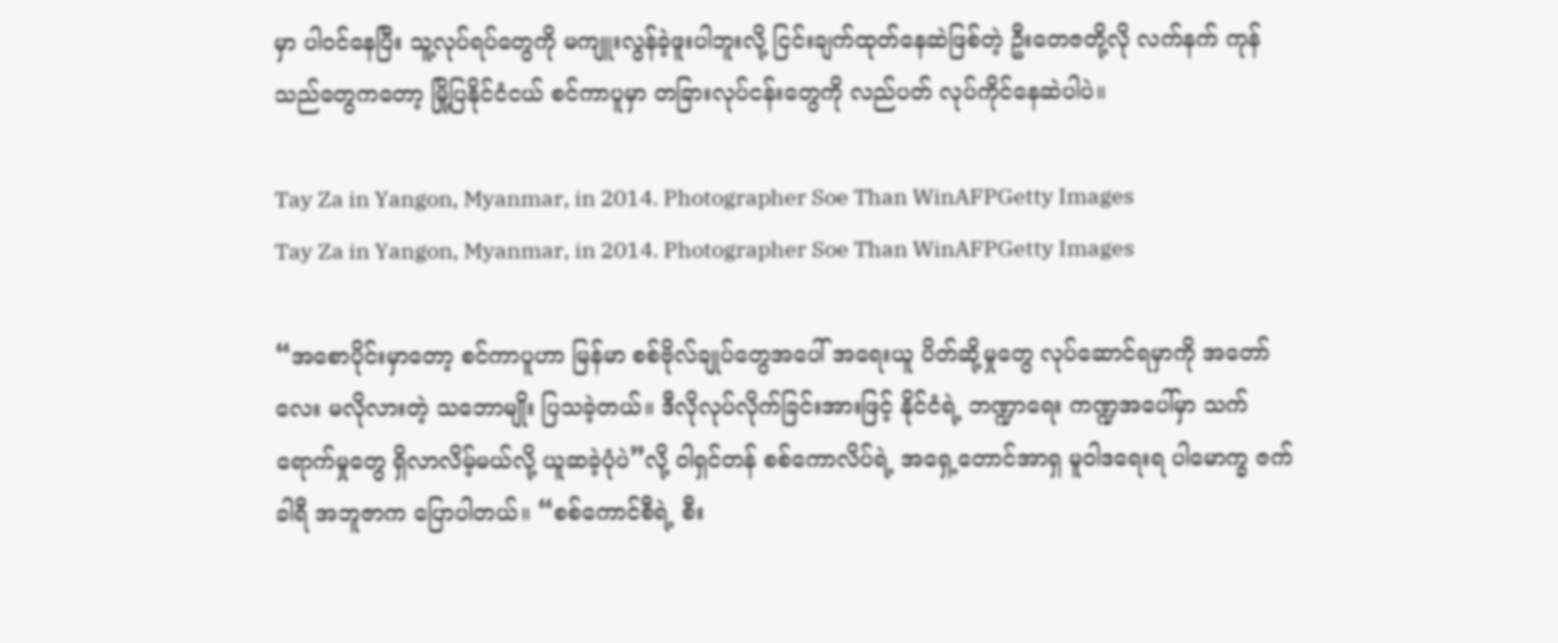မှာ ပါဝင်နေပြီး သူ့လုပ်ရပ်တွေကို မကျူးလွန်ခဲ့ဖူးပါဘူးလို့ ငြင်းချက်ထုတ်နေဆဲဖြစ်တဲ့ ဦးတေဇတို့လို လက်နက် ကုန်သည်တွေကတော့ မြို့ပြနိုင်ငံငယ် စင်ကာပူမှာ တခြားလုပ်ငန်းတွေကို လည်ပတ် လုပ်ကိုင်နေဆဲပါပဲ။

Tay Za in Yangon, Myanmar, in 2014. Photographer Soe Than WinAFPGetty Images
Tay Za in Yangon, Myanmar, in 2014. Photographer Soe Than WinAFPGetty Images

“အစောပိုင်းမှာတော့ စင်ကာပူဟာ မြန်မာ စစ်ဗိုလ်ချုပ်တွေအပေါ် အရေးယူ ပိတ်ဆို့မှုတွေ လုပ်ဆောင်ရမှာကို အတော်လေး မလိုလားတဲ့ သဘောမျိုး ပြသခဲ့တယ်။ ဒီလိုလုပ်လိုက်ခြင်းအားဖြင့် နိုင်ငံရဲ့ ဘဏ္ဍာရေး ကဏ္ဍအပေါ်မှာ သက်ရောက်မှုတွေ ရှိလာလိမ့်မယ်လို့ ယူဆခဲ့ပုံပဲ”လို့ ဝါရှင်တန် စစ်ကောလိပ်ရဲ့ အရှေ့တောင်အာရှ မူဝါဒရေးရ ပါမောက္ခ ဇက်ခါရီ အဘူဇာက ပြောပါတယ်။ “စစ်ကောင်စီရဲ့ စီး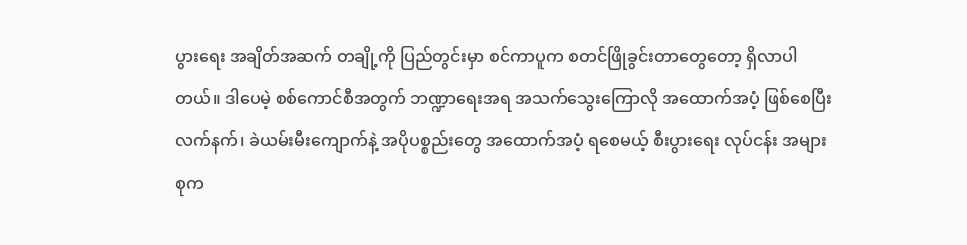ပွားရေး အချိတ်အဆက် တချို့ကို ပြည်တွင်းမှာ စင်ကာပူက စတင်ဖြိုခွင်းတာတွေတော့ ရှိလာပါတယ်။ ဒါပေမဲ့ စစ်ကောင်စီအတွက် ဘဏ္ဍာရေးအရ အသက်သွေးကြောလို အထောက်အပံ့ ဖြစ်စေပြီး လက်နက်၊ ခဲယမ်းမီးကျောက်နဲ့ အပိုပစ္စည်းတွေ အထောက်အပံ့ ရစေမယ့် စီးပွားရေး လုပ်ငန်း အများစုက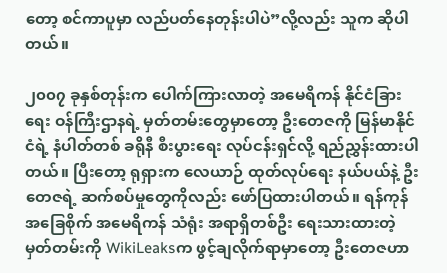တော့ စင်ကာပူမှာ လည်ပတ်နေတုန်းပါပဲ”လို့လည်း သူက ဆိုပါတယ်။

၂၀၀၇ ခုနှစ်တုန်းက ပေါက်ကြားလာတဲ့ အမေရိကန် နိုင်ငံခြားရေး ဝန်ကြီးဌာနရဲ့ မှတ်တမ်းတွေမှာတော့ ဦးတေဇကို မြန်မာနိုင်ငံရဲ့ နံပါတ်တစ် ခရိုနီ စီးပွားရေး လုပ်ငန်းရှင်လို့ ရည်ညွှန်းထားပါတယ်။ ပြီးတော့ ရုရှားက လေယာဉ် ထုတ်လုပ်ရေး နယ်ပယ်နဲ့ ဦးတေဇရဲ့ ဆက်စပ်မှုတွေကိုလည်း ဖော်ပြထားပါတယ်။ ရန်ကုန် အခြေစိုက် အမေရိကန် သံရုံး အရာရှိတစ်ဦး ရေးသားထားတဲ့ မှတ်တမ်းကို WikiLeaksက ဖွင့်ချလိုက်ရာမှာတော့ ဦးတေဇဟာ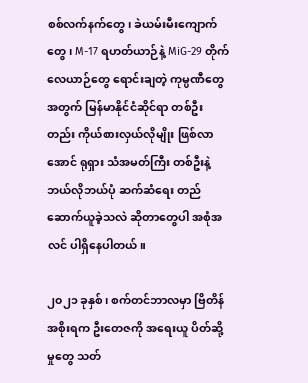စစ်လက်နက်တွေ၊ ခဲယမ်းမီးကျောက်တွေ၊ M-17 ရဟတ်ယာဉ်နဲ့ MiG-29 တိုက်လေယာဉ်တွေ ရောင်းချတဲ့ ကုမ္ပဏီတွေအတွက် မြန်မာနိုင်ငံဆိုင်ရာ တစ်ဦးတည်း ကိုယ်စားလှယ်လိုမျိုး ဖြစ်လာအောင် ရုရှား သံအမတ်ကြီး တစ်ဦးနဲ့ ဘယ်လိုဘယ်ပုံ ဆက်ဆံရေး တည်ဆောက်ယူခဲ့သလဲ ဆိုတာတွေပါ အစုံအလင် ပါရှိနေပါတယ်။

၂၀၂၁ ခုနှစ်၊ စက်တင်ဘာလမှာ ဗြိတိန် အစိုးရက ဦးတေဇကို အရေးယူ ပိတ်ဆို့မှုတွေ သတ်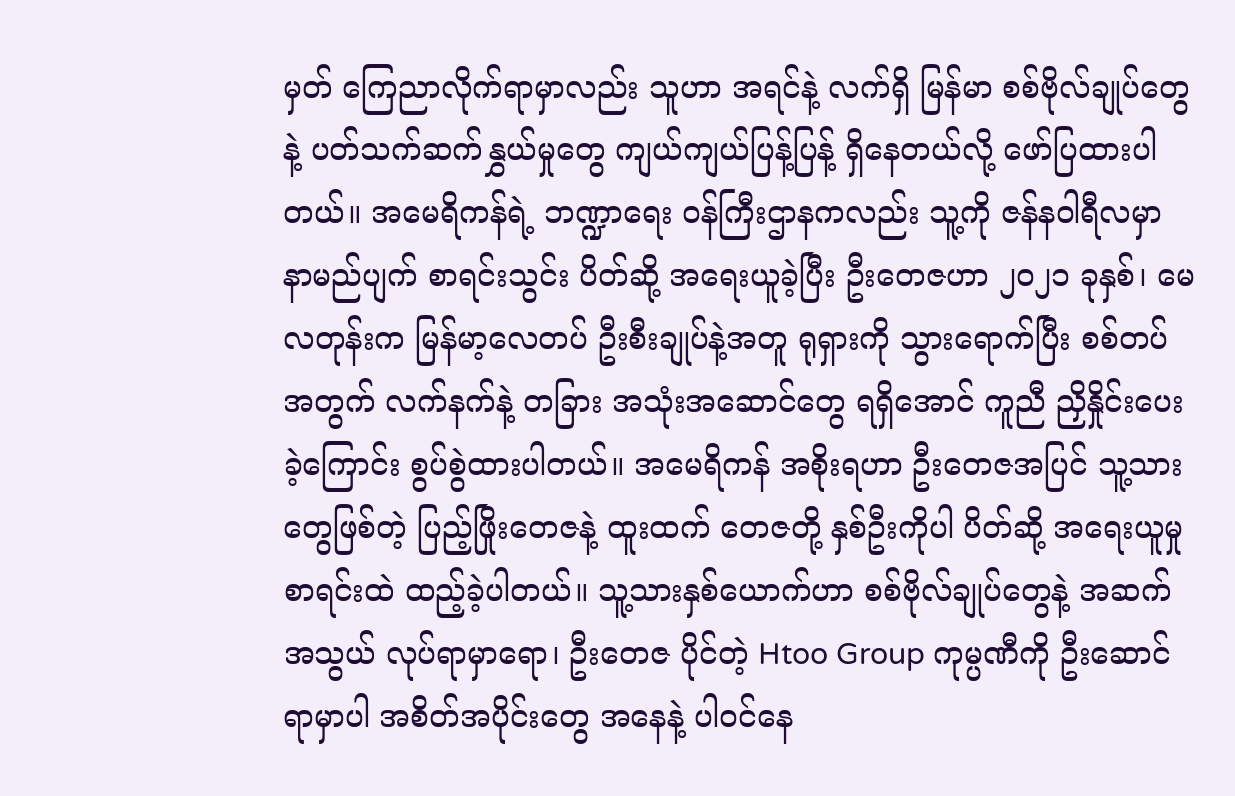မှတ် ကြေညာလိုက်ရာမှာလည်း သူဟာ အရင်နဲ့ လက်ရှိ မြန်မာ စစ်ဗိုလ်ချုပ်တွေနဲ့ ပတ်သက်ဆက်နွှယ်မှုတွေ ကျယ်ကျယ်ပြန့်ပြန့် ရှိနေတယ်လို့ ဖော်ပြထားပါတယ်။ အမေရိကန်ရဲ့ ဘဏ္ဍာရေး ဝန်ကြီးဌာနကလည်း သူ့ကို ဇန်နဝါရီလမှာ နာမည်ပျက် စာရင်းသွင်း ပိတ်ဆို့ အရေးယူခဲ့ပြီး ဦးတေဇဟာ ၂၀၂၁ ခုနှစ်၊ မေလတုန်းက မြန်မာ့လေတပ် ဦးစီးချုပ်နဲ့အတူ ရုရှားကို သွားရောက်ပြီး စစ်တပ်အတွက် လက်နက်နဲ့ တခြား အသုံးအဆောင်တွေ ရရှိအောင် ကူညီ ညှိနှိုင်းပေးခဲ့ကြောင်း စွပ်စွဲထားပါတယ်။ အမေရိကန် အစိုးရဟာ ဦးတေဇအပြင် သူ့သားတွေဖြစ်တဲ့ ပြည့်ဖြိုးတေဇနဲ့ ထူးထက် တေဇတို့ နှစ်ဦးကိုပါ ပိတ်ဆို့ အရေးယူမှု စာရင်းထဲ ထည့်ခဲ့ပါတယ်။ သူ့သားနှစ်ယောက်ဟာ စစ်ဗိုလ်ချုပ်တွေနဲ့ အဆက်အသွယ် လုပ်ရာမှာရော၊ ဦးတေဇ ပိုင်တဲ့ Htoo Group ကုမ္ပဏီကို ဦးဆောင်ရာမှာပါ အစိတ်အပိုင်းတွေ အနေနဲ့ ပါဝင်နေ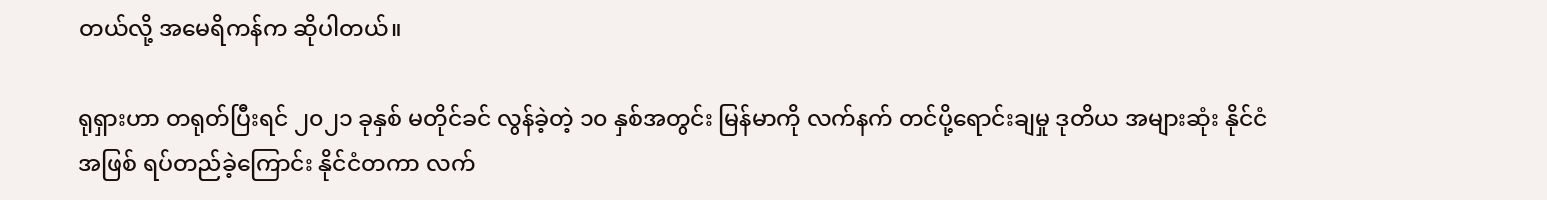တယ်လို့ အမေရိကန်က ဆိုပါတယ်။

ရုရှားဟာ တရုတ်ပြီးရင် ၂၀၂၁ ခုနှစ် မတိုင်ခင် လွန်ခဲ့တဲ့ ၁၀ နှစ်အတွင်း မြန်မာကို လက်နက် တင်ပို့ရောင်းချမှု ဒုတိယ အများဆုံး နိုင်ငံအဖြစ် ရပ်တည်ခဲ့ကြောင်း နိုင်ငံတကာ လက်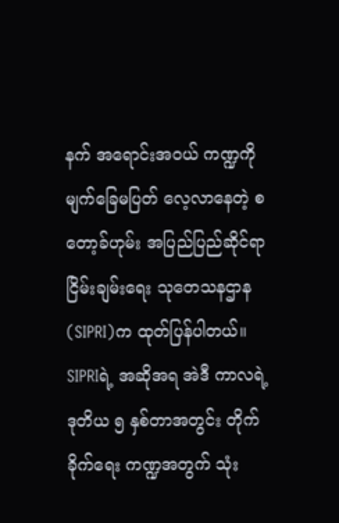နက် အရောင်းအဝယ် ကဏ္ဍကို မျက်ခြေမပြတ် လေ့လာနေတဲ့ စတော့ခ်ဟုမ်း အပြည်ပြည်ဆိုင်ရာ ငြိမ်းချမ်းရေး သုတေသနဌာန (SIPRI)က ထုတ်ပြန်ပါတယ်။ SIPRIရဲ့ အဆိုအရ အဲဒီ ကာလရဲ့ ဒုတိယ ၅ နှစ်တာအတွင်း တိုက်ခိုက်ရေး ကဏ္ဍအတွက် သုံး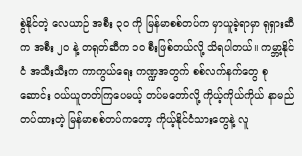စွဲနိုင်တဲ့ လေယာဉ် အစီး ၃၀ ကို မြန်မာစစ်တပ်က မှာယူခဲ့ရာမှာ ရုရှားဆီက အစီး ၂၀ နဲ့ တရုတ်ဆီက ၁၀ စီးဖြစ်တယ်လို့ သိရပါတယ်။ ကမ္ဘာ့နိုင်ငံ အသီးသီးက ကာကွယ်ရေး ကဏ္ဍအတွက် စစ်လက်နက်တွေ စုဆောင်း ဝယ်ယူတတ်ကြပေမယ့် တပ်မတော်လို့ ကိုယ့်ကိုယ်ကိုယ် နာမည်တပ်ထားတဲ့ မြန်မာစစ်တပ်ကတော့ ကိုယ့်နိုင်ငံသားတွေနဲ့ လူ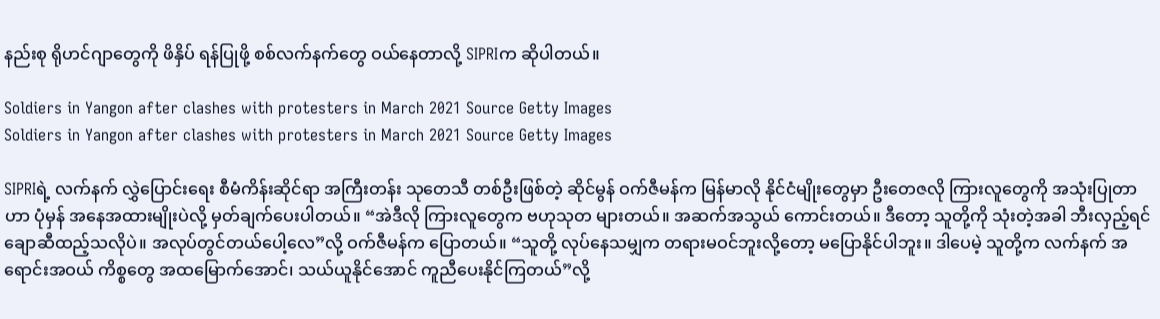နည်းစု ရိုဟင်ဂျာတွေကို ဖိနှိပ် ရန်ပြုဖို့ စစ်လက်နက်တွေ ဝယ်နေတာလို့ SIPRIက ဆိုပါတယ်။

Soldiers in Yangon after clashes with protesters in March 2021 Source Getty Images
Soldiers in Yangon after clashes with protesters in March 2021 Source Getty Images

SIPRIရဲ့ လက်နက် လွှဲပြောင်းရေး စီမံကိန်းဆိုင်ရာ အကြီးတန်း သုတေသီ တစ်ဦးဖြစ်တဲ့ ဆိုင်မွန် ဝက်ဇီမန်က မြန်မာလို နိုင်ငံမျိုးတွေမှာ ဦးတေဇလို ကြားလူတွေကို အသုံးပြုတာဟာ ပုံမှန် အနေအထားမျိုးပဲလို့ မှတ်ချက်ပေးပါတယ်။ “အဲဒီလို ကြားလူတွေက ဗဟုသုတ များတယ်။ အဆက်အသွယ် ကောင်းတယ်။ ဒီတော့ သူတို့ကို သုံးတဲ့အခါ ဘီးလှည့်ရင် ချောဆီထည့်သလိုပဲ။ အလုပ်တွင်တယ်ပေါ့လေ”လို့ ဝက်ဇီမန်က ပြောတယ်။ “သူတို့ လုပ်နေသမျှက တရားမဝင်ဘူးလို့တော့ မပြောနိုင်ပါဘူး။ ဒါပေမဲ့ သူတို့က လက်နက် အရောင်းအဝယ် ကိစ္စတွေ အထမြောက်အောင်၊ သယ်ယူနိုင်အောင် ကူညီပေးနိုင်ကြတယ်”လို့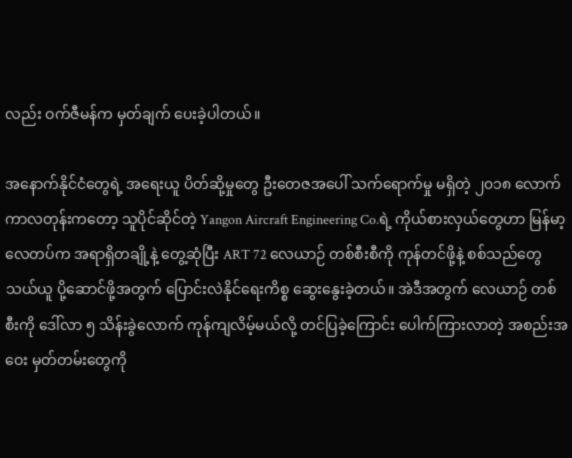လည်း ဝက်ဇီမန်က မှတ်ချက် ပေးခဲ့ပါတယ်။

အနောက်နိုင်ငံတွေရဲ့ အရေးယူ ပိတ်ဆို့မှုတွေ ဦးတေဇအပေါ် သက်ရောက်မှု မရှိတဲ့ ၂၀၁၈ လောက် ကာလတုန်းကတော့ သူပိုင်ဆိုင်တဲ့ Yangon Aircraft Engineering Co.ရဲ့ ကိုယ်စားလှယ်တွေဟာ မြန်မာ့လေတပ်က အရာရှိတချို့နဲ့ တွေ့ဆုံပြီး ART 72 လေယာဉ် တစ်စီးစီကို ကုန်တင်ဖို့နဲ့ စစ်သည်တွေ သယ်ယူ ပို့ဆောင်ဖို့အတွက် ပြောင်းလဲနိုင်ရေးကိစ္စ ဆွေးနွေးခဲ့တယ်။ အဲဒီအတွက် လေယာဉ် တစ်စီးကို ဒေါ်လာ ၅ သိန်းခွဲလောက် ကုန်ကျလိမ့်မယ်လို့ တင်ပြခဲ့ကြောင်း ပေါက်ကြားလာတဲ့ အစည်းအဝေး မှတ်တမ်းတွေကို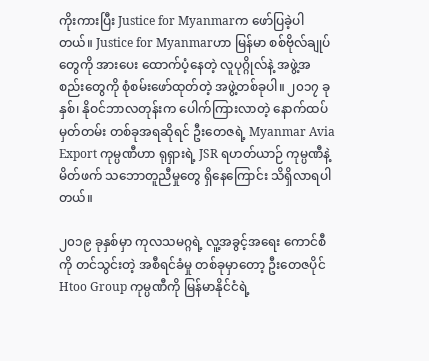ကိုးကားပြီး Justice for Myanmarက ဖော်ပြခဲ့ပါတယ်။ Justice for Myanmarဟာ မြန်မာ စစ်ဗိုလ်ချုပ်တွေကို အားပေး ထောက်ပံ့နေတဲ့ လူပုဂ္ဂိုလ်နဲ့ အဖွဲ့အစည်းတွေကို စုံစမ်းဖော်ထုတ်တဲ့ အဖွဲ့တစ်ခုပါ။ ၂၀၁၇ ခုနှစ်၊ နိုဝင်ဘာလတုန်းက ပေါက်ကြားလာတဲ့ နောက်ထပ် မှတ်တမ်း တစ်ခုအရဆိုရင် ဦးတေဇရဲ့ Myanmar Avia Export ကုမ္ပဏီဟာ ရုရှားရဲ့ JSR ရဟတ်ယာဉ် ကုမ္ပဏီနဲ့ မိတ်ဖက် သဘောတူညီမှုတွေ ရှိနေကြောင်း သိရှိလာရပါတယ်။

၂၀၁၉ ခုနှစ်မှာ ကုလသမဂ္ဂရဲ့ လူ့အခွင့်အရေး ကောင်စီကို တင်သွင်းတဲ့ အစီရင်ခံမှု တစ်ခုမှာတော့ ဦးတေဇပိုင် Htoo Group ကုမ္ပဏီကို မြန်မာနိုင်ငံရဲ့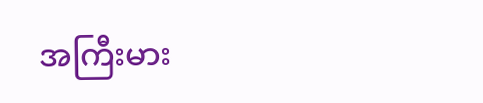အကြီးမား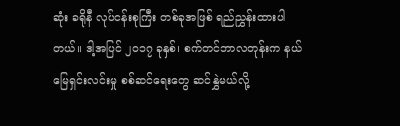ဆုံး ခရိုနီ လုပ်ငန်းစုကြီး တစ်ခုအဖြစ် ရည်ညွှန်းထားပါတယ်။ ဒါ့အပြင် ၂၀၁၇ ခုနှစ်၊ စက်တင်ဘာလတုန်းက နယ်မြေရှင်းလင်းမှု စစ်ဆင်ရေးတွေ ဆင်နွှဲမယ်လို့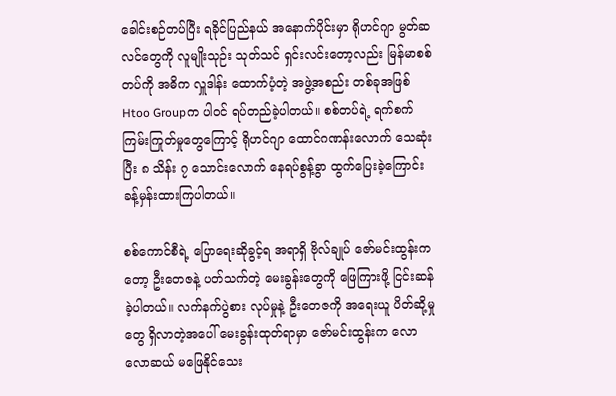ခေါင်းစဉ်တပ်ပြီး ရခိုင်ပြည်နယ် အနောက်ပိုင်းမှာ ရိုဟင်ဂျာ မွတ်ဆလင်တွေကို လူမျိုးသုဉ်း သုတ်သင် ရှင်းလင်းတော့လည်း မြန်မာစစ်တပ်ကို အဓိက လှူဒါန်း ထောက်ပံ့တဲ့ အဖွဲ့အစည်း တစ်ခုအဖြစ် Htoo Groupက ပါဝင် ရပ်တည်ခဲ့ပါတယ်။ စစ်တပ်ရဲ့ ရက်စက် ကြမ်းကြုတ်မှုတွေကြောင့် ရိုဟင်ဂျာ ထောင်ဂဏန်းလောက် သေဆုံးပြီး ၈ သိန်း ၇ သောင်းလောက် နေရပ်စွန့်ခွာ ထွက်ပြေးခဲ့ကြောင်း ခန့်မှန်းထားကြပါတယ်။

စစ်ကောင်စီရဲ့ ပြောရေးဆိုခွင့်ရ အရာရှိ ဗိုလ်ချုပ် ဇော်မင်းထွန်းကတော့ ဦးတေဇနဲ့ ပတ်သက်တဲ့ မေးခွန်းတွေကို ဖြေကြားဖို့ ငြင်းဆန်ခဲ့ပါတယ်။ လက်နက်ပွဲစား လုပ်မှုနဲ့ ဦးတေဇကို အရေးယူ ပိတ်ဆို့မှုတွေ ရှိလာတဲ့အပေါ် မေးခွန်းထုတ်ရာမှာ ဇော်မင်းထွန်းက လောလောဆယ် မဖြေနိုင်သေး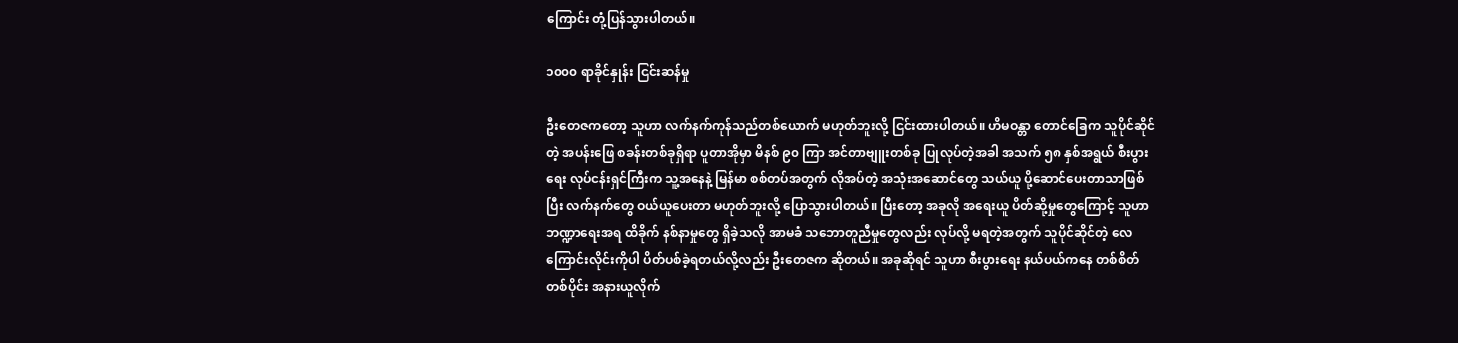ကြောင်း တုံ့ပြန်သွားပါတယ်။

၁၀၀၀ ရာခိုင်နှုန်း ငြင်းဆန်မှု

ဦးတေဇကတော့ သူဟာ လက်နက်ကုန်သည်တစ်ယောက် မဟုတ်ဘူးလို့ ငြင်းထားပါတယ်။ ဟိမဝန္တာ တောင်ခြေက သူပိုင်ဆိုင်တဲ့ အပန်းဖြေ စခန်းတစ်ခုရှိရာ ပူတာအိုမှာ မိနစ် ၉၀ ကြာ အင်တာဗျူးတစ်ခု ပြုလုပ်တဲ့အခါ အသက် ၅၈ နှစ်အရွယ် စီးပွားရေး လုပ်ငန်းရှင်ကြီးက သူ့အနေနဲ့ မြန်မာ စစ်တပ်အတွက် လိုအပ်တဲ့ အသုံးအဆောင်တွေ သယ်ယူ ပို့ဆောင်ပေးတာသာဖြစ်ပြီး လက်နက်တွေ ဝယ်ယူပေးတာ မဟုတ်ဘူးလို့ ပြောသွားပါတယ်။ ပြီးတော့ အခုလို အရေးယူ ပိတ်ဆို့မှုတွေကြောင့် သူဟာ ဘဏ္ဍာရေးအရ ထိခိုက် နစ်နာမှုတွေ ရှိခဲ့သလို အာမခံ သဘောတူညီမှုတွေလည်း လုပ်လို့ မရတဲ့အတွက် သူပိုင်ဆိုင်တဲ့ လေကြောင်းလိုင်းကိုပါ ပိတ်ပစ်ခဲ့ရတယ်လို့လည်း ဦးတေဇက ဆိုတယ်။ အခုဆိုရင် သူဟာ စီးပွားရေး နယ်ပယ်ကနေ တစ်စိတ်တစ်ပိုင်း အနားယူလိုက်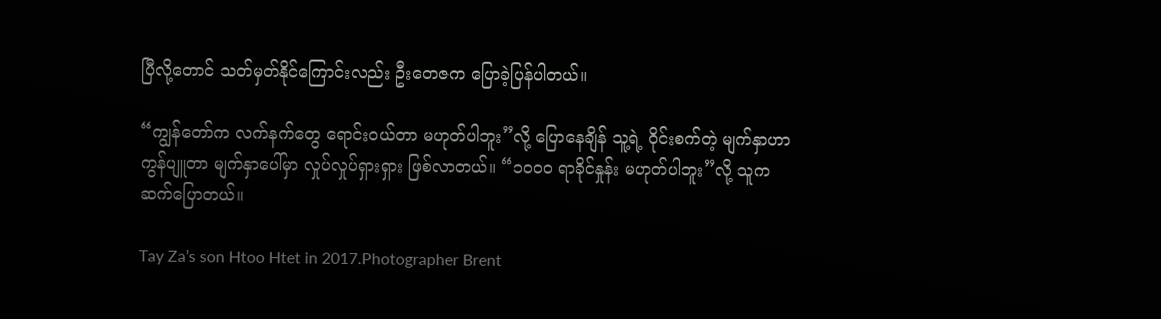ပြီလို့တောင် သတ်မှတ်နိုင်ကြောင်းလည်း ဦးတေဇက ပြောခဲ့ပြန်ပါတယ်။

“ကျွန်တော်က လက်နက်တွေ ရောင်းဝယ်တာ မဟုတ်ပါဘူး”လို့ ပြောနေချိန် သူ့ရဲ့ ဝိုင်းစက်တဲ့ မျက်နှာဟာ ကွန်ပျူတာ မျက်နှာပေါ်မှာ လှုပ်လှုပ်ရှားရှား ဖြစ်လာတယ်။ “၁၀၀၀ ရာခိုင်နှုန်း မဟုတ်ပါဘူး”လို့ သူက ဆက်ပြောတယ်။

Tay Za’s son Htoo Htet in 2017.Photographer Brent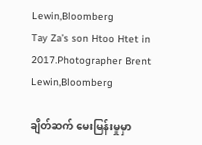Lewin,Bloomberg
Tay Za’s son Htoo Htet in 2017.Photographer Brent Lewin,Bloomberg

ချိတ်ဆက် မေးမြန်းမှုမှာ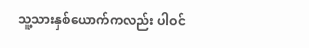သူ့သားနှစ်ယောက်ကလည်း ပါဝင်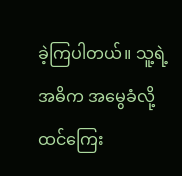ခဲ့ကြပါတယ်။ သူ့ရဲ့ အဓိက အမွေခံလို့ ထင်ကြေး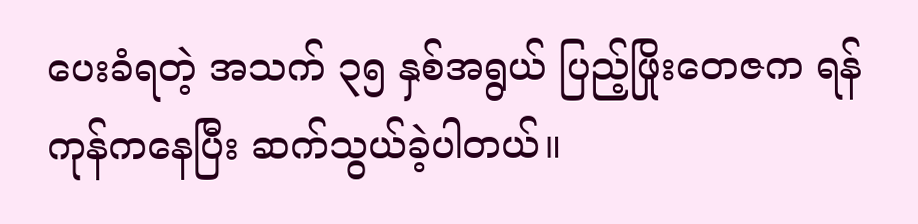ပေးခံရတဲ့ အသက် ၃၅ နှစ်အရွယ် ပြည့်ဖြိုးတေဇက ရန်ကုန်ကနေပြီး ဆက်သွယ်ခဲ့ပါတယ်။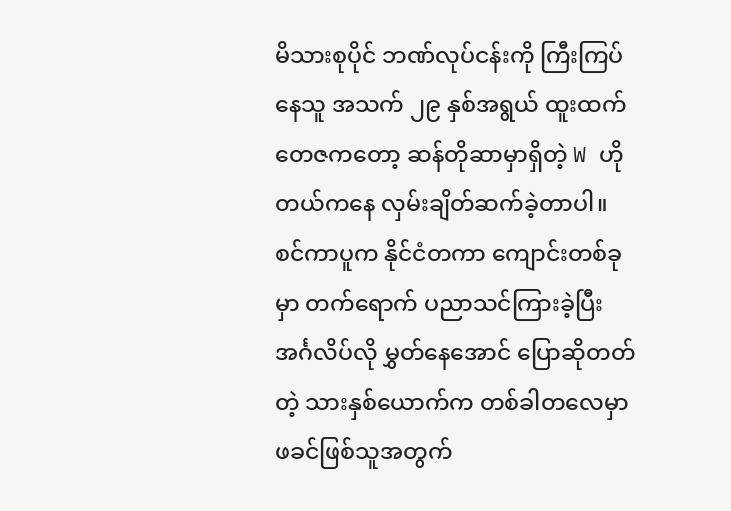မိသားစုပိုင် ဘဏ်လုပ်ငန်းကို ကြီးကြပ်နေသူ အသက် ၂၉ နှစ်အရွယ် ထူးထက်တေဇကတော့ ဆန်တိုဆာမှာရှိတဲ့ W ဟိုတယ်ကနေ လှမ်းချိတ်ဆက်ခဲ့တာပါ။ စင်ကာပူက နိုင်ငံတကာ ကျောင်းတစ်ခုမှာ တက်ရောက် ပညာသင်ကြားခဲ့ပြီး အင်္ဂလိပ်လို မွှတ်နေအောင် ပြောဆိုတတ်တဲ့ သားနှစ်ယောက်က တစ်ခါတလေမှာ ဖခင်ဖြစ်သူအတွက်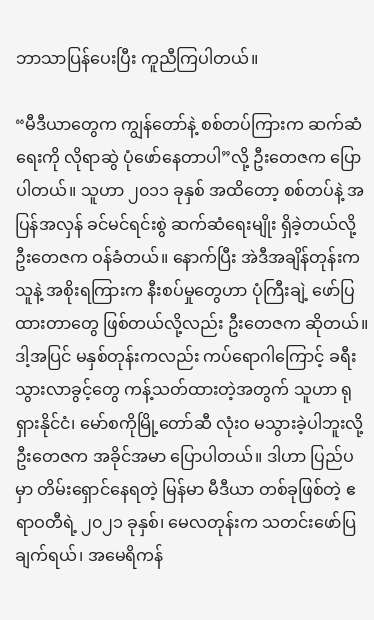ဘာသာပြန်ပေးပြီး ကူညီကြပါတယ်။

“မီဒီယာတွေက ကျွန်တော်နဲ့ စစ်တပ်ကြားက ဆက်ဆံရေးကို လိုရာဆွဲ ပုံဖော်နေတာပါ”လို့ ဦးတေဇက ပြောပါတယ်။ သူဟာ ၂၀၁၁ ခုနှစ် အထိတော့ စစ်တပ်နဲ့ အပြန်အလှန် ခင်မင်ရင်းစွဲ ဆက်ဆံရေးမျိုး ရှိခဲ့တယ်လို့ ဦးတေဇက ဝန်ခံတယ်။ နောက်ပြီး အဲဒီအချိန်တုန်းက သူနဲ့ အစိုးရကြားက နီးစပ်မှုတွေဟာ ပုံကြီးချဲ့ ဖော်ပြထားတာတွေ ဖြစ်တယ်လို့လည်း ဦးတေဇက ဆိုတယ်။ ဒါ့အပြင် မနှစ်တုန်းကလည်း ကပ်ရောဂါကြောင့် ခရီးသွားလာခွင့်တွေ ကန့်သတ်ထားတဲ့အတွက် သူဟာ ရုရှားနိုင်ငံ၊ မော်စကိုမြို့တော်ဆီ လုံးဝ မသွားခဲ့ပါဘူးလို့ ဦးတေဇက အခိုင်အမာ ပြောပါတယ်။ ဒါဟာ ပြည်ပမှာ တိမ်းရှောင်နေရတဲ့ မြန်မာ မီဒီယာ တစ်ခုဖြစ်တဲ့ ဧရာဝတီရဲ့ ၂၀၂၁ ခုနှစ်၊ မေလတုန်းက သတင်းဖော်ပြချက်ရယ်၊ အမေရိကန်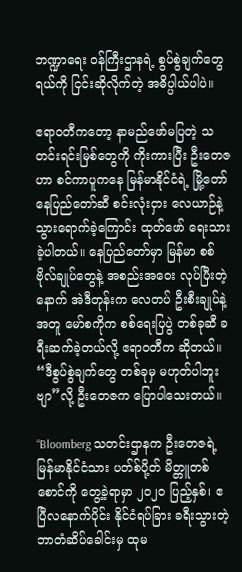ဘဏ္ဍာရေး ဝန်ကြီးဌာနရဲ့ စွပ်စွဲချက်တွေရယ်ကို ငြင်းဆိုလိုက်တဲ့ အဓိပ္ပါယ်ပါပဲ။

ဧရာဝတီကတော့ နာမည်ဖော်မပြတဲ့ သတင်းရင်းမြစ်တွေကို ကိုးကားပြီး ဦးတေဇဟာ စင်ကာပူကနေ မြန်မာနိုင်ငံရဲ့ မြို့တော် နေပြည်တော်ဆီ စင်းလုံးငှား လေယာဉ်နဲ့ သွားရောက်ခဲ့ကြောင်း ထုတ်ဖော် ရေးသားခဲ့ပါတယ်။ နေပြည်တော်မှာ မြန်မာ စစ်ဗိုလ်ချုပ်တွေနဲ့ အစည်းအဝေး လုပ်ပြီးတဲ့နောက် အဲဒီတုန်းက လေတပ် ဦးစီးချုပ်နဲ့အတူ မော်စကိုက စစ်ရေးပြပွဲ တစ်ခုဆီ ခရီးဆက်ခဲ့တယ်လို့ ဧရာဝတီက ဆိုတယ်။ “ဒီစွပ်စွဲချက်တွေ တစ်ခုမှ မဟုတ်ပါဘူးဗျာ”လို့ ဦးတေဇက ပြောပါသေးတယ်။

“Bloomberg သတင်းဌာနက ဦးတေဇရဲ့ မြန်မာနိုင်ငံသား ပတ်စ်ပို့တ် မိတ္တူတစ်စောင်ကို တွေ့ခဲ့ရာမှာ ၂၀၂၀ ပြည့်နှစ်၊ ဧပြီလနောက်ပိုင်း နိုင်ငံရပ်ခြား ခရီးသွားတဲ့ ဘာတံဆိပ်ခေါင်းမှ ထုမ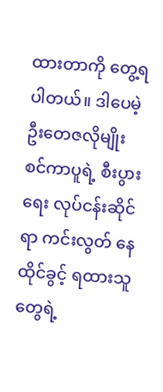ထားတာကို တွေ့ရပါတယ်။ ဒါပေမဲ့ ဦးတေဇလိုမျိုး စင်ကာပူရဲ့ စီးပွားရေး လုပ်ငန်းဆိုင်ရာ ကင်းလွတ် နေထိုင်ခွင့် ရထားသူတွေရဲ့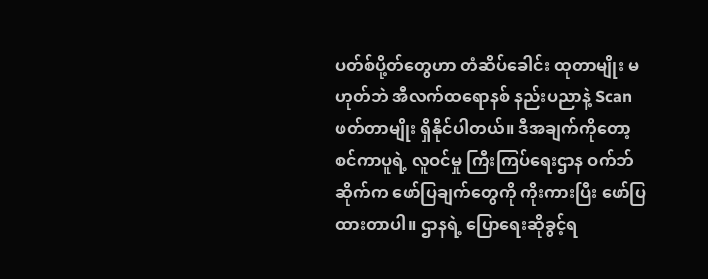ပတ်စ်ပို့တ်တွေဟာ တံဆိပ်ခေါင်း ထုတာမျိုး မဟုတ်ဘဲ အီလက်ထရောနစ် နည်းပညာနဲ့ Scanဖတ်တာမျိုး ရှိနိုင်ပါတယ်။ ဒီအချက်ကိုတော့ စင်ကာပူရဲ့ လူဝင်မှု ကြီးကြပ်ရေးဌာန ဝက်ဘ်ဆိုက်က ဖော်ပြချက်တွေကို ကိုးကားပြီး ဖော်ပြထားတာပါ။ ဌာနရဲ့ ပြောရေးဆိုခွင့်ရ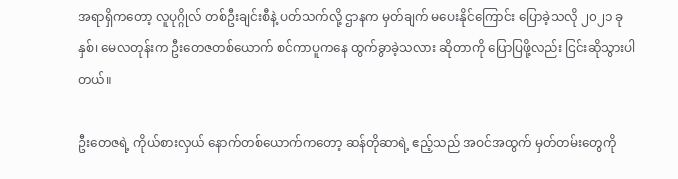အရာရှိကတော့ လူပုဂ္ဂိုလ် တစ်ဦးချင်းစီနဲ့ ပတ်သက်လို့ ဌာနက မှတ်ချက် မပေးနိုင်ကြောင်း ပြောခဲ့သလို ၂၀၂၁ ခုနှစ်၊ မေလတုန်းက ဦးတေဇတစ်ယောက် စင်ကာပူကနေ ထွက်ခွာခဲ့သလား ဆိုတာကို ပြောပြဖို့လည်း ငြင်းဆိုသွားပါတယ်။

ဦးတေဇရဲ့ ကိုယ်စားလှယ် နောက်တစ်ယောက်ကတော့ ဆန်တိုဆာရဲ့ ဧည့်သည် အဝင်အထွက် မှတ်တမ်းတွေကို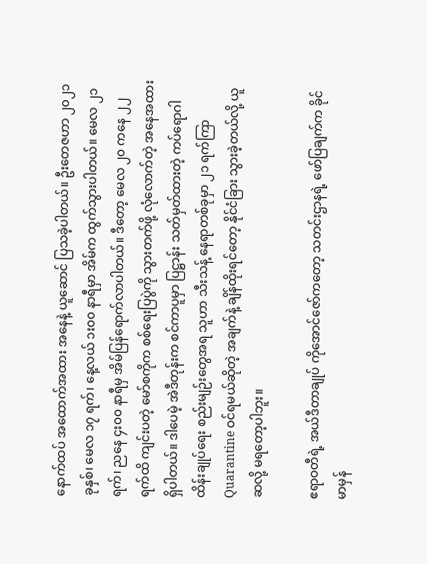နောက်ထပ် အထောက်အထား အနေနဲ့ ယူဆောင် ပြသခဲ့ပါတယ်။ ဦးတေဇဟာ ၂၀၂၁ ခုနှစ်၊ မေလ ၁၇ ရက်၊ နေ့လယ် ၁း၀၀ နာရီမှာ အိမ်က ထွက်သွားပါတယ်။ မေလ ၂၁ ရက်၊ ညနေ ၄း၀၀ နာရီမှ အိမ်ပြန်ရောက်လာပါတယ်။ ဒီတော့ မေလ ၂၀ ကနေ ၂၂ ရက်ထိ ကျင်းပတဲ့ မော်စကိုက စစ်ရေးပြပွဲကို သွားတက်ဖို့ လုံလောက်တဲ့ အနေအထား ရှိပါတယ်။ ဒါပေမဲ့ အဲဒီတုန်းက စင်ကာပူမှာ ပြဋ္ဌာန်း သတ်မှတ်ထားတဲ့ ကပ်ရောဂါ ထိန်းချုပ်ရေး စည်းမျဉ်းတွေအရ သူဟာ သီးသန့် နေရာတစ်ခုမှာ ၂၁ ရက်ကြာ Quarantine ဝင်ရမယ်ဆိုတဲ့ အချက်နဲ့ ချိန်ထိုးရင်တော့ နိုင်ငံခြား သွားခဲ့တယ်လို့ ယူဆလို့ မရတော့ပါဘူး။

ဧရာဝတီရဲ့ အယ်ဒီတာချုပ် ကိုအောင်ဇော်ကတော့ သတင်းဌာနရဲ့ ဖော်ပြချက်က ခိုင်မာမှန်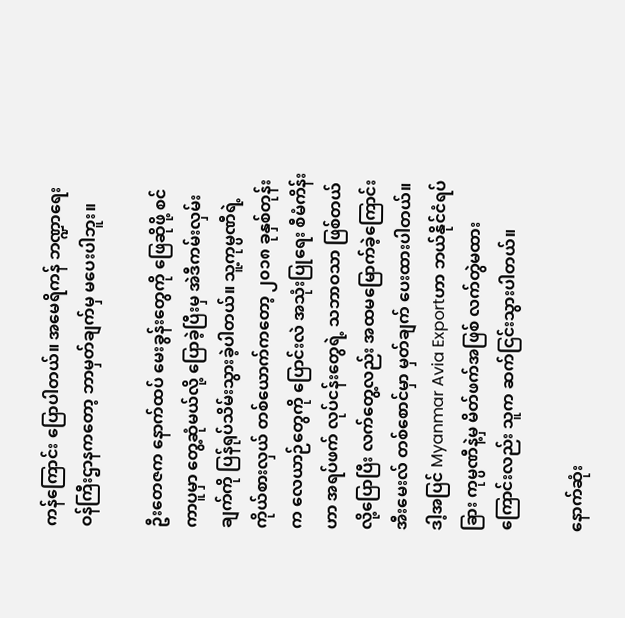ကန်ကြောင်း ပြောပါတယ်။ အမေရိကန် ဘဏ္ဍာရေး ဝန်ကြီးဌာနကတော့ ဘာမှတ်ချက်မှ မပေးပါဘူး။

ဦးတေဇက နောက်ထပ် မေးခွန်းတွေကို ဖြေဆိုဖို့ စင်ကာပူမှာ တွေ့ဆုံမယ်လို့ ပြောခဲ့ပြီးမှ အဲဒီကမ်းလှမ်းချက်ကို ပြန်ရုပ်သိမ်းသွားခဲ့ပါတယ်။ သူ့ကုမ္ပဏီရဲ့ ကိုယ်စားလှယ် တစ်ယောက်ကတော့ ၂၀၁၈ ခုနှစ်တုန်းက လေယာဉ်တွေကို ပြောင်းလဲ အသုံးပြုရေး စီမံကိန်းဟာ အရပ်ဖက် လုပ်ငန်းတွေရဲ့ သဘာဝသာ ဖြစ်တယ်လို့ပြောပြီး လက်တွေ့လည်း အထမမြောက်ခဲ့ကြောင်း အီးမေးလ် တစ်စောင်မှာ မှတ်ချက် ပေးထားပါတယ်။ ဒါ့အပြင် Myanmar Avia Exportဟာ ဘယ်နိုင်ငံရပ်ခြား ကုမ္ပဏီနဲ့မှ မိတ်ဖက်အဖြစ် လက်တွဲမထားကြောင်းလည်း သူက ဆက်ငြင်းသွားပါတယ်။

နောက်ဆုံး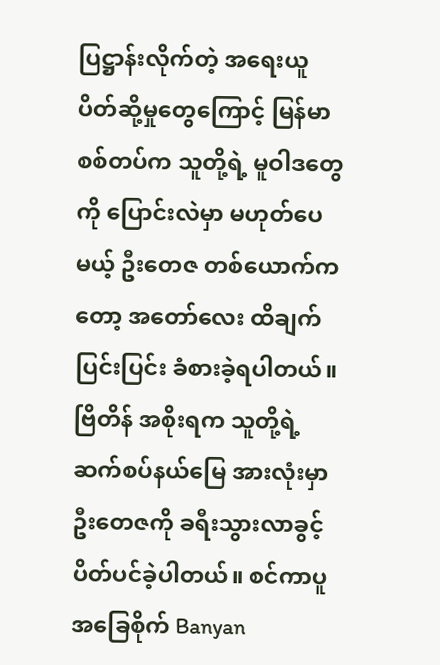ပြဋ္ဌာန်းလိုက်တဲ့ အရေးယူ ပိတ်ဆို့မှုတွေကြောင့် မြန်မာစစ်တပ်က သူတို့ရဲ့ မူဝါဒတွေကို ပြောင်းလဲမှာ မဟုတ်ပေမယ့် ဦးတေဇ တစ်ယောက်ကတော့ အတော်လေး ထိချက်ပြင်းပြင်း ခံစားခဲ့ရပါတယ်။ ဗြိတိန် အစိုးရက သူတို့ရဲ့ ဆက်စပ်နယ်မြေ အားလုံးမှာ ဦးတေဇကို ခရီးသွားလာခွင့် ပိတ်ပင်ခဲ့ပါတယ်။ စင်ကာပူ အခြေစိုက် Banyan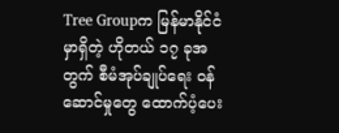Tree Groupက မြန်မာနိုင်ငံမှာရှိတဲ့ ဟိုတယ် ၁၇ ခုအတွက် စီမံအုပ်ချုပ်ရေး ဝန်ဆောင်မှုတွေ ထောက်ပံ့ပေး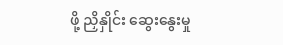ဖို့ ညှိနှိုင်း ဆွေးနွေးမှု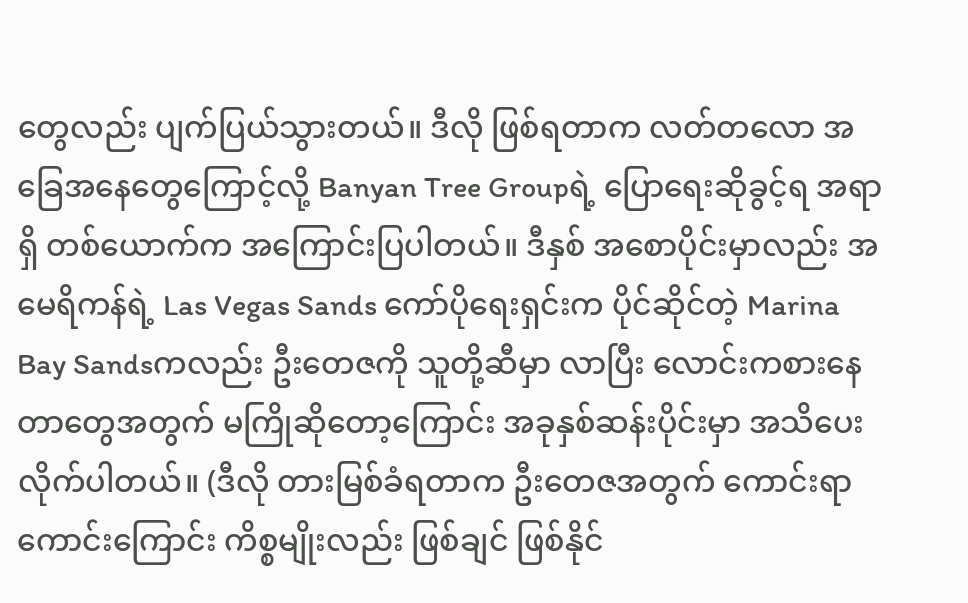တွေလည်း ပျက်ပြယ်သွားတယ်။ ဒီလို ဖြစ်ရတာက လတ်တလော အခြေအနေတွေကြောင့်လို့ Banyan Tree Groupရဲ့ ပြောရေးဆိုခွင့်ရ အရာရှိ တစ်ယောက်က အကြောင်းပြပါတယ်။ ဒီနှစ် အစောပိုင်းမှာလည်း အမေရိကန်ရဲ့ Las Vegas Sands ကော်ပိုရေးရှင်းက ပိုင်ဆိုင်တဲ့ Marina Bay Sandsကလည်း ဦးတေဇကို သူတို့ဆီမှာ လာပြီး လောင်းကစားနေတာတွေအတွက် မကြိုဆိုတော့ကြောင်း အခုနှစ်ဆန်းပိုင်းမှာ အသိပေးလိုက်ပါတယ်။ (ဒီလို တားမြစ်ခံရတာက ဦးတေဇအတွက် ကောင်းရာကောင်းကြောင်း ကိစ္စမျိုးလည်း ဖြစ်ချင် ဖြစ်နိုင်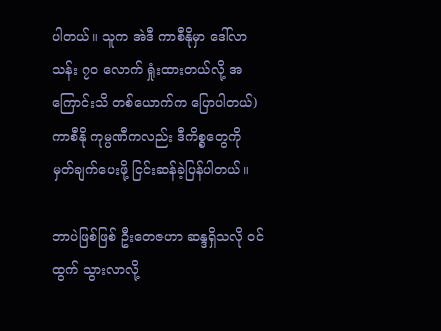ပါတယ်။ သူက အဲဒီ ကာစီနိုမှာ ဒေါ်လာ သန်း ၇၀ လောက် ရှုံးထားတယ်လို့ အကြောင်းသိ တစ်ယောက်က ပြောပါတယ်) ကာစီနို ကုမ္ပဏီကလည်း ဒီကိစ္စတွေကို မှတ်ချက်ပေးဖို့ ငြင်းဆန်ခဲ့ပြန်ပါတယ်။

ဘာပဲဖြစ်ဖြစ် ဦးတေဇဟာ ဆန္ဒရှိသလို ဝင်ထွက် သွားလာလို့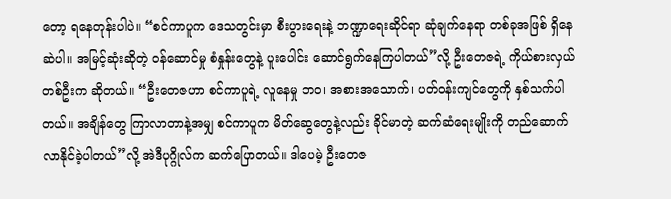တော့ ရနေတုန်းပါပဲ။ “စင်ကာပူက ဒေသတွင်းမှာ စီးပွားရေးနဲ့ ဘဏ္ဍာရေးဆိုင်ရာ ဆုံချက်နေရာ တစ်ခုအဖြစ် ရှိနေဆဲပါ။ အမြင့်ဆုံးဆိုတဲ့ ဝန်ဆောင်မှု စံနှုန်းတွေနဲ့ ပူးပေါင်း ဆောင်ရွက်နေကြပါတယ်”လို့ ဦးတေဇရဲ့ ကိုယ်စားလှယ် တစ်ဦးက ဆိုတယ်။ “ဦးတေဇဟာ စင်ကာပူရဲ့ လူနေမှု ဘဝ၊ အစားအသောက်၊ ပတ်ဝန်းကျင်တွေကို နှစ်သက်ပါတယ်။ အချိန်တွေ ကြာလာတာနဲ့အမျှ စင်ကာပူက မိတ်ဆွေတွေနဲ့လည်း ခိုင်မာတဲ့ ဆက်ဆံရေးမျိုးကို တည်ဆောက်လာနိုင်ခဲ့ပါတယ်”လို့ အဲဒီပုဂ္ဂိုလ်က ဆက်ပြောတယ်။ ဒါပေမဲ့ ဦးတေဇ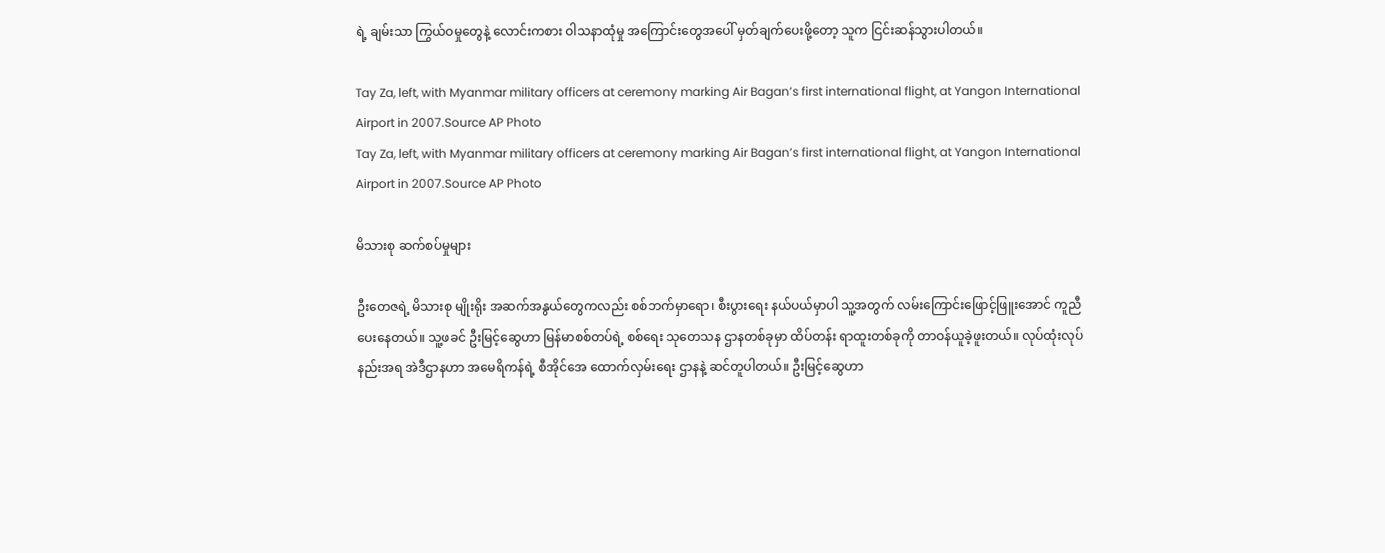ရဲ့ ချမ်းသာ ကြွယ်ဝမှုတွေနဲ့ လောင်းကစား ဝါသနာထုံမှု အကြောင်းတွေအပေါ် မှတ်ချက်ပေးဖို့တော့ သူက ငြင်းဆန်သွားပါတယ်။

Tay Za, left, with Myanmar military officers at ceremony marking Air Bagan’s first international flight, at Yangon International Airport in 2007.Source AP Photo
Tay Za, left, with Myanmar military officers at ceremony marking Air Bagan’s first international flight, at Yangon International Airport in 2007.Source AP Photo

မိသားစု ဆက်စပ်မှုများ

ဦးတေဇရဲ့ မိသားစု မျိုးရိုး အဆက်အနွယ်တွေကလည်း စစ်ဘက်မှာရော၊ စီးပွားရေး နယ်ပယ်မှာပါ သူ့အတွက် လမ်းကြောင်းဖြောင့်ဖြူးအောင် ကူညီပေးနေတယ်။ သူ့ဖခင် ဦးမြင့်ဆွေဟာ မြန်မာစစ်တပ်ရဲ့ စစ်ရေး သုတေသန ဌာနတစ်ခုမှာ ထိပ်တန်း ရာထူးတစ်ခုကို တာဝန်ယူခဲ့ဖူးတယ်။ လုပ်ထုံးလုပ်နည်းအရ အဲဒီဌာနဟာ အမေရိကန်ရဲ့ စီအိုင်အေ ထောက်လှမ်းရေး ဌာနနဲ့ ဆင်တူပါတယ်။ ဦးမြင့်ဆွေဟာ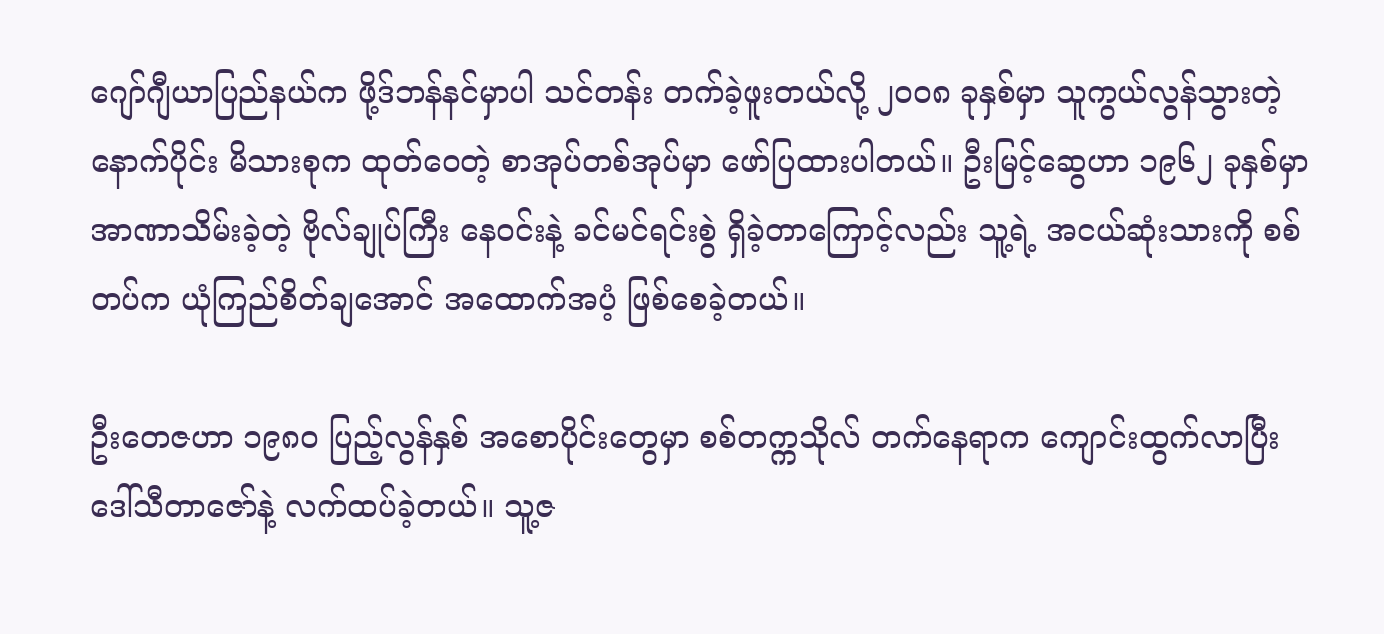ဂျော်ဂျီယာပြည်နယ်က ဖို့ဒ်ဘန်နင်မှာပါ သင်တန်း တက်ခဲ့ဖူးတယ်လို့ ၂၀၀၈ ခုနှစ်မှာ သူကွယ်လွန်သွားတဲ့နောက်ပိုင်း မိသားစုက ထုတ်ဝေတဲ့ စာအုပ်တစ်အုပ်မှာ ဖော်ပြထားပါတယ်။ ဦးမြင့်ဆွေဟာ ၁၉၆၂ ခုနှစ်မှာ အာဏာသိမ်းခဲ့တဲ့ ဗိုလ်ချုပ်ကြီး နေဝင်းနဲ့ ခင်မင်ရင်းစွဲ ရှိခဲ့တာကြောင့်လည်း သူ့ရဲ့ အငယ်ဆုံးသားကို စစ်တပ်က ယုံကြည်စိတ်ချအောင် အထောက်အပံ့ ဖြစ်စေခဲ့တယ်။

ဦးတေဇဟာ ၁၉၈၀ ပြည့်လွန်နှစ် အစောပိုင်းတွေမှာ စစ်တက္ကသိုလ် တက်နေရာက ကျောင်းထွက်လာပြီး ဒေါ်သီတာဇော်နဲ့ လက်ထပ်ခဲ့တယ်။ သူ့ဇ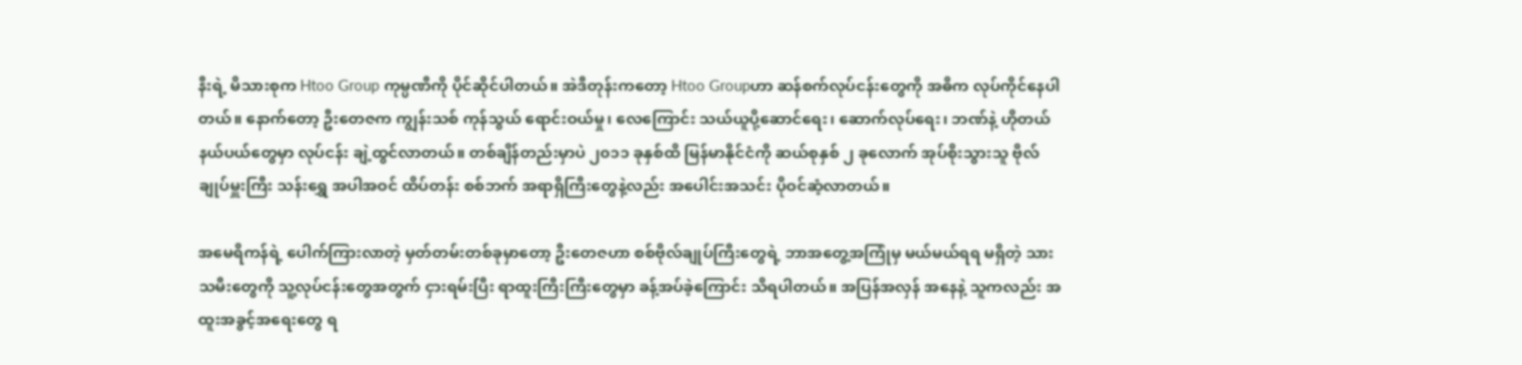နီးရဲ့ မိသားစုက Htoo Group ကုမ္ပဏီကို ပိုင်ဆိုင်ပါတယ်။ အဲဒီတုန်းကတော့ Htoo Groupဟာ ဆန်စက်လုပ်ငန်းတွေကို အဓိက လုပ်ကိုင်နေပါတယ်။ နောက်တော့ ဦးတေဇက ကျွန်းသစ် ကုန်သွယ် ရောင်းဝယ်မှု၊ လေကြောင်း သယ်ယူပို့ဆောင်ရေး၊ ဆောက်လုပ်ရေး၊ ဘဏ်နဲ့ ဟိုတယ် နယ်ပယ်တွေမှာ လုပ်ငန်း ချဲ့ထွင်လာတယ်။ တစ်ချိန်တည်းမှာပဲ ၂၀၁၁ ခုနှစ်ထိ မြန်မာနိုင်ငံကို ဆယ်စုနှစ် ၂ ခုလောက် အုပ်စိုးသွားသူ ဗိုလ်ချုပ်မှူးကြီး သန်းရွှေ အပါအဝင် ထိပ်တန်း စစ်ဘက် အရာရှိကြီးတွေနဲ့လည်း အပေါင်းအသင်း ပိုဝင်ဆံ့လာတယ်။

အမေရိကန်ရဲ့ ပေါက်ကြားလာတဲ့ မှတ်တမ်းတစ်ခုမှာတော့ ဦးတေဇဟာ စစ်ဗိုလ်ချုပ်ကြီးတွေရဲ့ ဘာအတွေ့အကြုံမှ မယ်မယ်ရရ မရှိတဲ့ သားသမီးတွေကို သူ့လုပ်ငန်းတွေအတွက် ငှားရမ်းပြီး ရာထူးကြီးကြီးတွေမှာ ခန့်အပ်ခဲ့ကြောင်း သိရပါတယ်။ အပြန်အလှန် အနေနဲ့ သူကလည်း အထူးအခွင့်အရေးတွေ ရ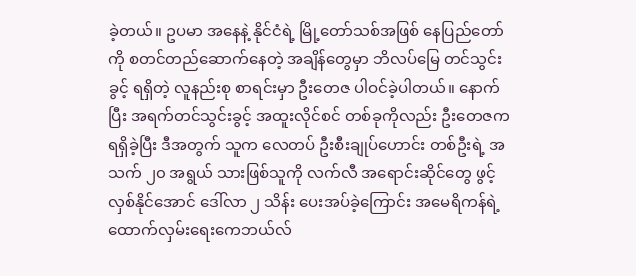ခဲ့တယ်။ ဥပမာ အနေနဲ့ နိုင်ငံရဲ့ မြို့တော်သစ်အဖြစ် နေပြည်တော်ကို စတင်တည်ဆောက်နေတဲ့ အချိန်တွေမှာ ဘိလပ်မြေ တင်သွင်းခွင့် ရရှိတဲ့ လူနည်းစု စာရင်းမှာ ဦးတေဇ ပါဝင်ခဲ့ပါတယ်။ နောက်ပြီး အရက်တင်သွင်းခွင့် အထူးလိုင်စင် တစ်ခုကိုလည်း ဦးတေဇက ရရှိခဲ့ပြီး ဒီအတွက် သူက လေတပ် ဦးစီးချုပ်ဟောင်း တစ်ဦးရဲ့ အသက် ၂၀ အရွယ် သားဖြစ်သူကို လက်လီ အရောင်းဆိုင်တွေ ဖွင့်လှစ်နိုင်အောင် ဒေါ်လာ ၂ သိန်း ပေးအပ်ခဲ့ကြောင်း အမေရိကန်ရဲ့ ထောက်လှမ်းရေးကေဘယ်လ်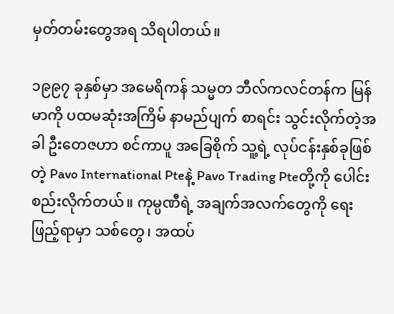မှတ်တမ်းတွေအရ သိရပါတယ်။

၁၉၉၇ ခုနှစ်မှာ အမေရိကန် သမ္မတ ဘီလ်ကလင်တန်က မြန်မာကို ပထမဆုံးအကြိမ် နာမည်ပျက် စာရင်း သွင်းလိုက်တဲ့အခါ ဦးတေဇဟာ စင်ကာပူ အခြေစိုက် သူ့ရဲ့ လုပ်ငန်းနှစ်ခုဖြစ်တဲ့ Pavo International Pteနဲ့ Pavo Trading Pteတို့ကို ပေါင်းစည်းလိုက်တယ်။ ကုမ္ပဏီရဲ့ အချက်အလက်တွေကို ရေးဖြည့်ရာမှာ သစ်တွေ၊ အထပ်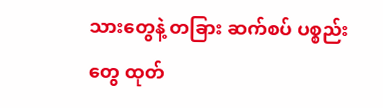သားတွေနဲ့ တခြား ဆက်စပ် ပစ္စည်းတွေ ထုတ်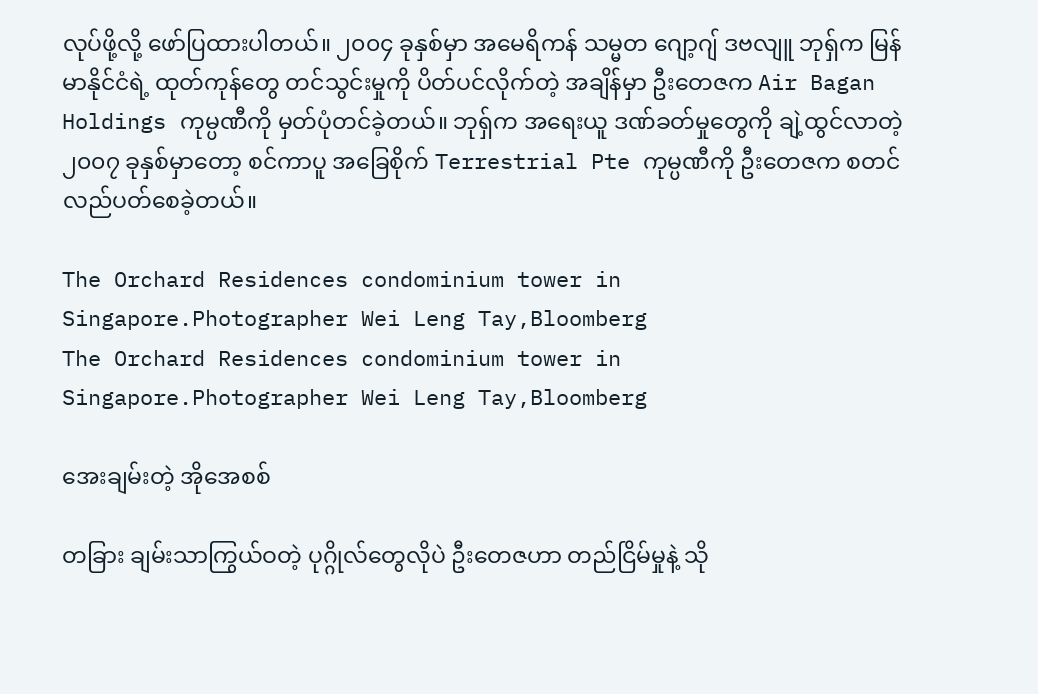လုပ်ဖို့လို့ ဖော်ပြထားပါတယ်။ ၂၀၀၄ ခုနှစ်မှာ အမေရိကန် သမ္မတ ဂျော့ဂျ် ဒဗလျူ ဘုရှ်က မြန်မာနိုင်ငံရဲ့ ထုတ်ကုန်တွေ တင်သွင်းမှုကို ပိတ်ပင်လိုက်တဲ့ အချိန်မှာ ဦးတေဇက Air Bagan Holdings ကုမ္ပဏီကို မှတ်ပုံတင်ခဲ့တယ်။ ဘုရှ်က အရေးယူ ဒဏ်ခတ်မှုတွေကို ချဲ့ထွင်လာတဲ့ ၂၀၀၇ ခုနှစ်မှာတော့ စင်ကာပူ အခြေစိုက် Terrestrial Pte ကုမ္ပဏီကို ဦးတေဇက စတင် လည်ပတ်စေခဲ့တယ်။

The Orchard Residences condominium tower in Singapore.Photographer Wei Leng Tay,Bloomberg
The Orchard Residences condominium tower in Singapore.Photographer Wei Leng Tay,Bloomberg

အေးချမ်းတဲ့ အိုအေစစ်

တခြား ချမ်းသာကြွယ်ဝတဲ့ ပုဂ္ဂိုလ်တွေလိုပဲ ဦးတေဇဟာ တည်ငြိမ်မှုနဲ့ သို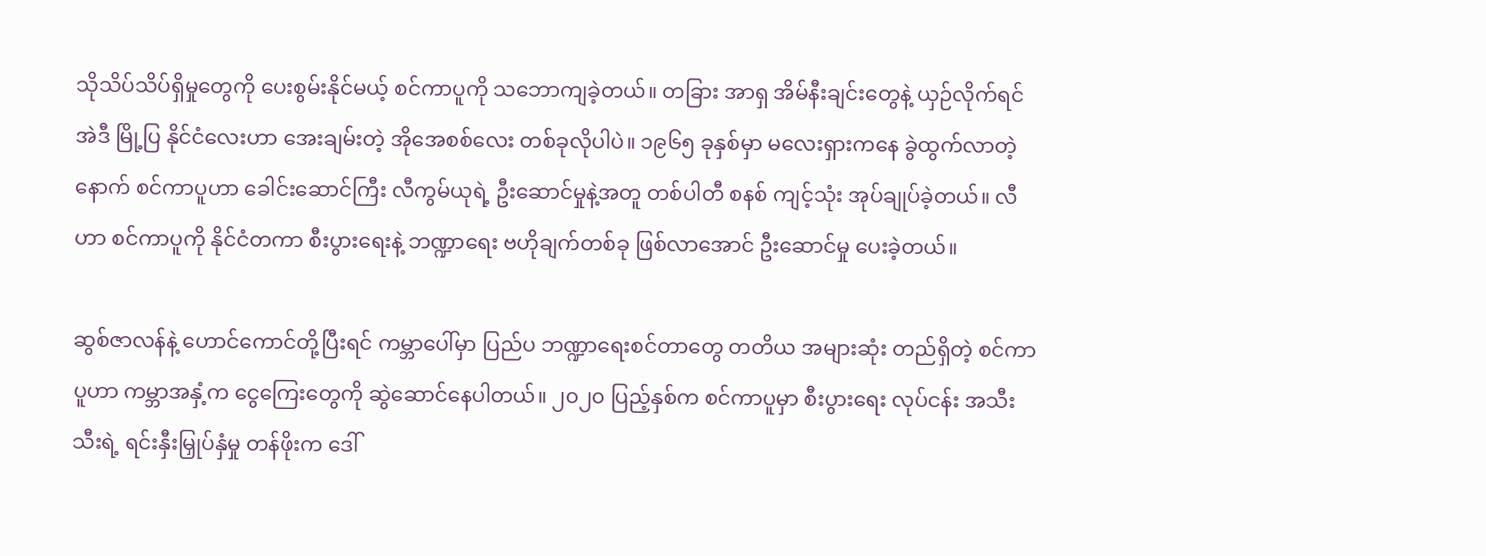သိုသိပ်သိပ်ရှိမှုတွေကို ပေးစွမ်းနိုင်မယ့် စင်ကာပူကို သဘောကျခဲ့တယ်။ တခြား အာရှ အိမ်နီးချင်းတွေနဲ့ ယှဉ်လိုက်ရင် အဲဒီ မြို့ပြ နိုင်ငံလေးဟာ အေးချမ်းတဲ့ အိုအေစစ်လေး တစ်ခုလိုပါပဲ။ ၁၉၆၅ ခုနှစ်မှာ မလေးရှားကနေ ခွဲထွက်လာတဲ့နောက် စင်ကာပူဟာ ခေါင်းဆောင်ကြီး လီကွမ်ယုရဲ့ ဦးဆောင်မှုနဲ့အတူ တစ်ပါတီ စနစ် ကျင့်သုံး အုပ်ချုပ်ခဲ့တယ်။ လီဟာ စင်ကာပူကို နိုင်ငံတကာ စီးပွားရေးနဲ့ ဘဏ္ဍာရေး ဗဟိုချက်တစ်ခု ဖြစ်လာအောင် ဦးဆောင်မှု ပေးခဲ့တယ်။

ဆွစ်ဇာလန်နဲ့ ဟောင်ကောင်တို့ပြီးရင် ကမ္ဘာပေါ်မှာ ပြည်ပ ဘဏ္ဍာရေးစင်တာတွေ တတိယ အများဆုံး တည်ရှိတဲ့ စင်ကာပူဟာ ကမ္ဘာအနှံ့က ငွေကြေးတွေကို ဆွဲဆောင်နေပါတယ်။ ၂၀၂၀ ပြည့်နှစ်က စင်ကာပူမှာ စီးပွားရေး လုပ်ငန်း အသီးသီးရဲ့ ရင်းနှီးမြှုပ်နှံမှု တန်ဖိုးက ဒေါ်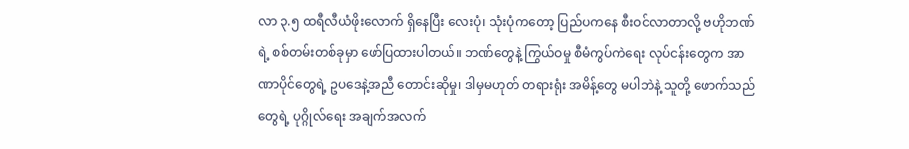လာ ၃.၅ ထရီလီယံဖိုးလောက် ရှိနေပြီး လေးပုံ၊ သုံးပုံကတော့ ပြည်ပကနေ စီးဝင်လာတာလို့ ဗဟိုဘဏ်ရဲ့ စစ်တမ်းတစ်ခုမှာ ဖော်ပြထားပါတယ်။ ဘဏ်တွေနဲ့ ကြွယ်ဝမှု စီမံကွပ်ကဲရေး လုပ်ငန်းတွေက အာဏာပိုင်တွေရဲ့ ဥပဒေနဲ့အညီ တောင်းဆိုမှု၊ ဒါမှမဟုတ် တရားရုံး အမိန့်တွေ မပါဘဲနဲ့ သူတို့ ဖောက်သည်တွေရဲ့ ပုဂ္ဂိုလ်ရေး အချက်အလက်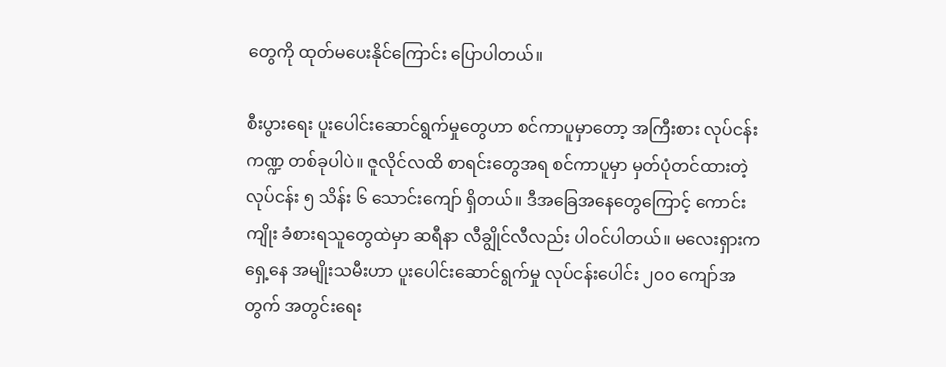တွေကို ထုတ်မပေးနိုင်ကြောင်း ပြောပါတယ်။

စီးပွားရေး ပူးပေါင်းဆောင်ရွက်မှုတွေဟာ စင်ကာပူမှာတော့ အကြီးစား လုပ်ငန်းကဏ္ဍ တစ်ခုပါပဲ။ ဇူလိုင်လထိ စာရင်းတွေအရ စင်ကာပူမှာ မှတ်ပုံတင်ထားတဲ့ လုပ်ငန်း ၅ သိန်း ၆ သောင်းကျော် ရှိတယ်။ ဒီအခြေအနေတွေကြောင့် ကောင်းကျိုး ခံစားရသူတွေထဲမှာ ဆရီနာ လီချွိုင်လီလည်း ပါဝင်ပါတယ်။ မလေးရှားက ရှေ့နေ အမျိုးသမီးဟာ ပူးပေါင်းဆောင်ရွက်မှု လုပ်ငန်းပေါင်း ၂၀၀ ကျော်အတွက် အတွင်းရေး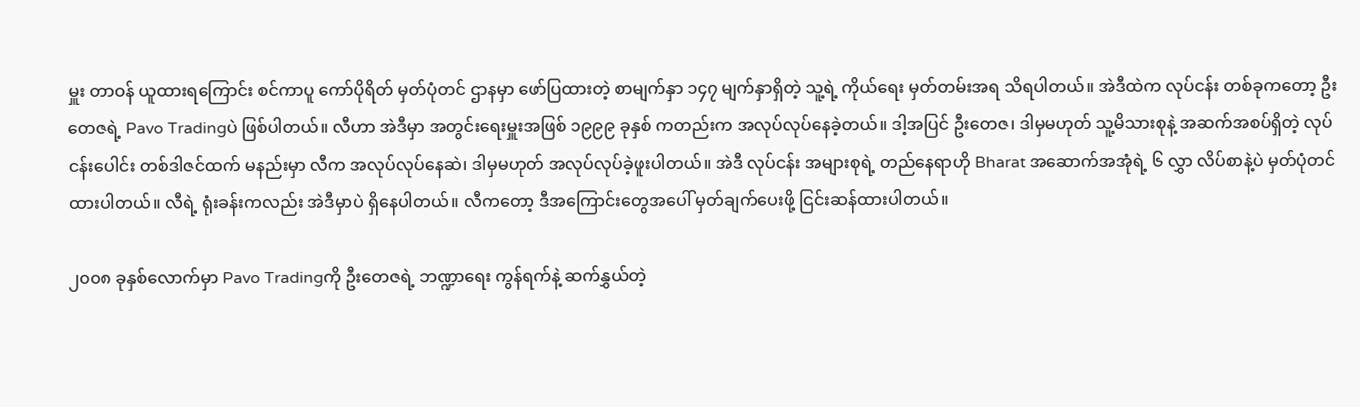မှူး တာဝန် ယူထားရကြောင်း စင်ကာပူ ကော်ပိုရိတ် မှတ်ပုံတင် ဌာနမှာ ဖော်ပြထားတဲ့ စာမျက်နှာ ၁၄၇ မျက်နှာရှိတဲ့ သူ့ရဲ့ ကိုယ်ရေး မှတ်တမ်းအရ သိရပါတယ်။ အဲဒီထဲက လုပ်ငန်း တစ်ခုကတော့ ဦးတေဇရဲ့ Pavo Tradingပဲ ဖြစ်ပါတယ်။ လီဟာ အဲဒီမှာ အတွင်းရေးမှူးအဖြစ် ၁၉၉၉ ခုနှစ် ကတည်းက အလုပ်လုပ်နေခဲ့တယ်။ ဒါ့အပြင် ဦးတေဇ၊ ဒါမှမဟုတ် သူ့မိသားစုနဲ့ အဆက်အစပ်ရှိတဲ့ လုပ်ငန်းပေါင်း တစ်ဒါဇင်ထက် မနည်းမှာ လီက အလုပ်လုပ်နေဆဲ၊ ဒါမှမဟုတ် အလုပ်လုပ်ခဲ့ဖူးပါတယ်။ အဲဒီ လုပ်ငန်း အများစုရဲ့ တည်နေရာဟို Bharat အဆောက်အအုံရဲ့ ၆ လွှာ လိပ်စာနဲ့ပဲ မှတ်ပုံတင်ထားပါတယ်။ လီရဲ့ ရုံးခန်းကလည်း အဲဒီမှာပဲ ရှိနေပါတယ်။ လီကတော့ ဒီအကြောင်းတွေအပေါ် မှတ်ချက်ပေးဖို့ ငြင်းဆန်ထားပါတယ်။

၂၀၀၈ ခုနှစ်လောက်မှာ Pavo Tradingကို ဦးတေဇရဲ့ ဘဏ္ဍာရေး ကွန်ရက်နဲ့ ဆက်နွှယ်တဲ့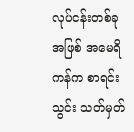လုပ်ငန်းတစ်ခုအဖြစ် အမေရိကန်က စာရင်းသွင်း သတ်မှတ်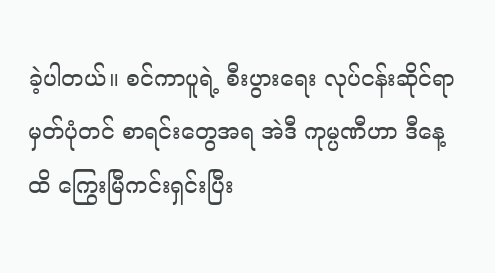ခဲ့ပါတယ်။ စင်ကာပူရဲ့ စီးပွားရေး လုပ်ငန်းဆိုင်ရာ မှတ်ပုံတင် စာရင်းတွေအရ အဲဒီ ကုမ္ပဏီဟာ ဒီနေ့ထိ ကြွေးမြီကင်းရှင်းပြီး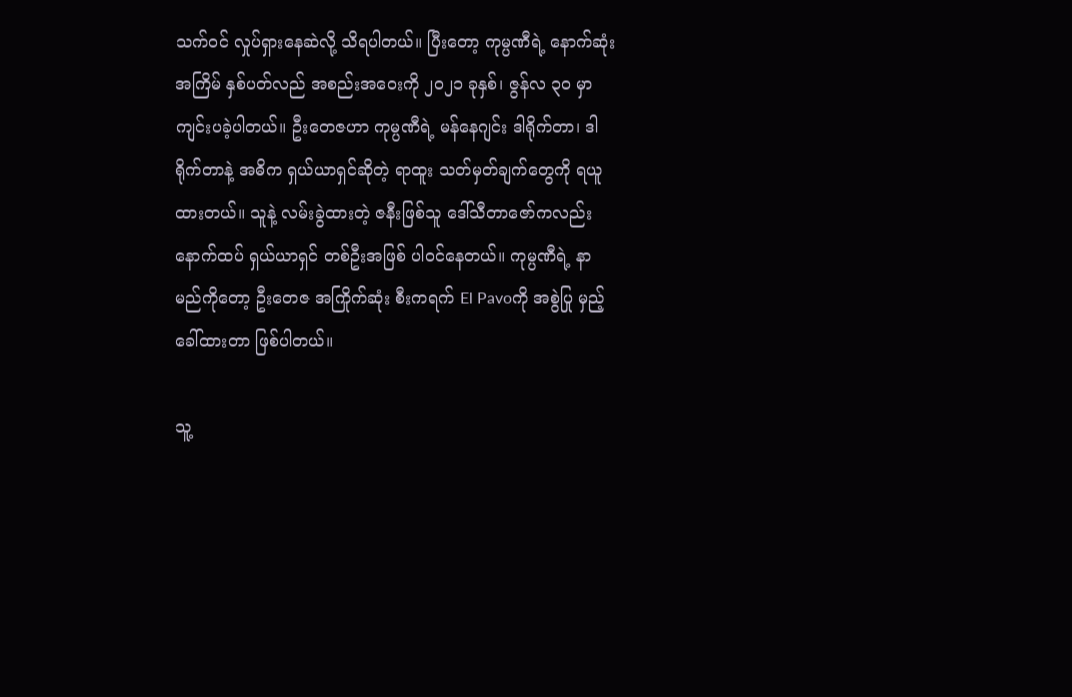သက်ဝင် လှုပ်ရှားနေဆဲလို့ သိရပါတယ်။ ပြီးတော့ ကုမ္ပဏီရဲ့ နောက်ဆုံးအကြိမ် နှစ်ပတ်လည် အစည်းအဝေးကို ၂၀၂၁ ခုနှစ်၊ ဇွန်လ ၃၀ မှာ ကျင်းပခဲ့ပါတယ်။ ဦးတေဇဟာ ကုမ္ပဏီရဲ့ မန်နေဂျင်း ဒါရိုက်တာ၊ ဒါရိုက်တာနဲ့ အဓိက ရှယ်ယာရှင်ဆိုတဲ့ ရာထူး သတ်မှတ်ချက်တွေကို ရယူထားတယ်။ သူနဲ့ လမ်းခွဲထားတဲ့ ဇနီးဖြစ်သူ ဒေါ်သီတာဇော်ကလည်း နောက်ထပ် ရှယ်ယာရှင် တစ်ဦးအဖြစ် ပါဝင်နေတယ်။ ကုမ္ပဏီရဲ့ နာမည်ကိုတော့ ဦးတေဇ အကြိုက်ဆုံး စီးကရက် El Pavoကို အစွဲပြု မှည့်ခေါ်ထားတာ ဖြစ်ပါတယ်။

သူ့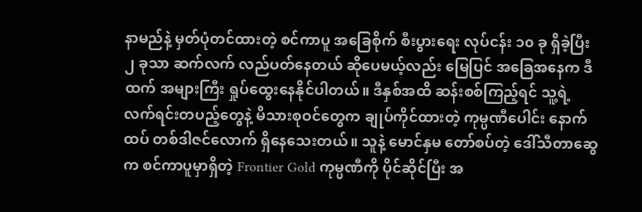နာမည်နဲ့ မှတ်ပုံတင်ထားတဲ့ စင်ကာပူ အခြေစိုက် စီးပွားရေး လုပ်ငန်း ၁၀ ခု ရှိခဲ့ပြီး ၂ ခုသာ ဆက်လက် လည်ပတ်နေတယ် ဆိုပေမယ့်လည်း မြေပြင် အခြေအနေက ဒီထက် အများကြီး ရှုပ်ထွေးနေနိုင်ပါတယ်။ ဒီနှစ်အထိ ဆန်းစစ်ကြည့်ရင် သူ့ရဲ့ လက်ရင်းတပည့်တွေနဲ့ မိသားစုဝင်တွေက ချုပ်ကိုင်ထားတဲ့ ကုမ္ပဏီပေါင်း နောက်ထပ် တစ်ဒါဇင်လောက် ရှိနေသေးတယ်။ သူနဲ့ မောင်နှမ တော်စပ်တဲ့ ဒေါ်သီတာဆွေက စင်ကာပူမှာရှိတဲ့ Frontier Gold ကုမ္ပဏီကို ပိုင်ဆိုင်ပြီး အ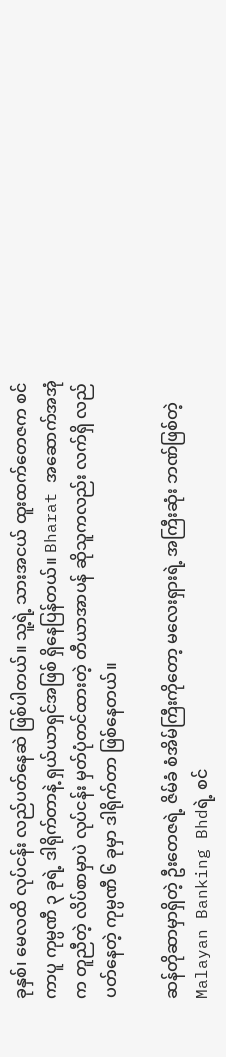ခုနှစ်၊ မေလထိ လုပ်ငန်း လည်ပတ်နေဆဲ ဖြစ်ပါတယ်။ သူ့ရဲ့ သားအငယ် ထူးထက်တေဇက စင်ကာပူ ကုမ္ပဏီ ၃ ခုရဲ့ ဒါရိုက်တာနဲ့ ရှယ်ယာရှင်အဖြစ် ရှိနေပြန်တယ်။ Bharat အဆောက်အအုံက တူညီတဲ့ လိပ်စာမှာပဲ လုပ်ငန်း မှတ်ပုံတင်ထားတဲ့ တီယာအာပန် ဆိုသူကလည်း လက်ရှိ လည်ပတ်နေတဲ့ ကုမ္ပဏီ ၆ ခုမှာ ဒါရိုက်တာ ဖြစ်နေတယ်။

ဆန်တိုဆာမှာရှိတဲ့ ဦးတေဇရဲ့ ဇိမ်ခံ စံအိမ်ကြီးကိုတော့ မလေးရှားရဲ့ အကြီးဆုံး ဘဏ်ဖြစ်တဲ့ Malayan Banking Bhdရဲ့ စင်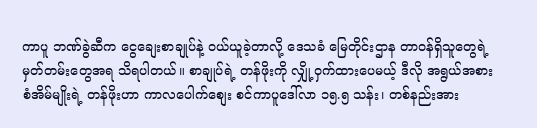ကာပူ ဘဏ်ခွဲဆီက ငွေချေးစာချုပ်နဲ့ ဝယ်ယူခဲ့တာလို့ ဒေသခံ မြေတိုင်းဌာန တာဝန်ရှိသူတွေရဲ့ မှတ်တမ်းတွေအရ သိရပါတယ်။ စာချုပ်ရဲ့ တန်ဖိုးကို လျှို့ဝှက်ထားပေမယ့် ဒီလို အရွယ်အစား စံအိမ်မျိုးရဲ့ တန်ဖိုးဟာ ကာလပေါက်စျေး စင်ကာပူဒေါ်လာ ၁၅.၅ သန်း၊ တစ်နည်းအား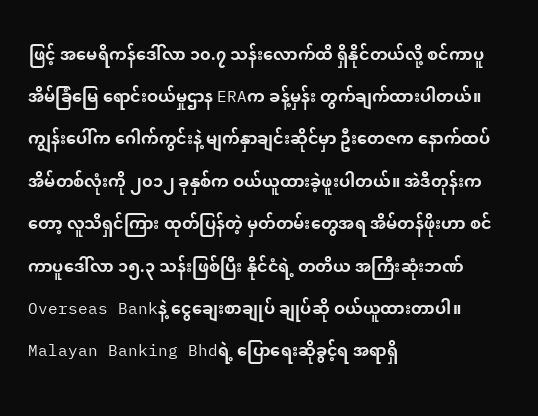ဖြင့် အမေရိကန်ဒေါ်လာ ၁၀.၇ သန်းလောက်ထိ ရှိနိုင်တယ်လို့ စင်ကာပူ အိမ်ခြံမြေ ရောင်းဝယ်မှုဌာန ERAက ခန့်မှန်း တွက်ချက်ထားပါတယ်။ ကျွန်းပေါ်က ဂေါက်ကွင်းနဲ့ မျက်နှာချင်းဆိုင်မှာ ဦးတေဇက နောက်ထပ် အိမ်တစ်လုံးကို ၂၀၁၂ ခုနှစ်က ဝယ်ယူထားခဲ့ဖူးပါတယ်။ အဲဒီတုန်းကတော့ လူသိရှင်ကြား ထုတ်ပြန်တဲ့ မှတ်တမ်းတွေအရ အိမ်တန်ဖိုးဟာ စင်ကာပူဒေါ်လာ ၁၅.၃ သန်းဖြစ်ပြီး နိုင်ငံရဲ့ တတိယ အကြီးဆုံးဘဏ် Overseas Bankနဲ့ ငွေချေးစာချုပ် ချုပ်ဆို ဝယ်ယူထားတာပါ။ Malayan Banking Bhdရဲ့ ပြောရေးဆိုခွင့်ရ အရာရှိ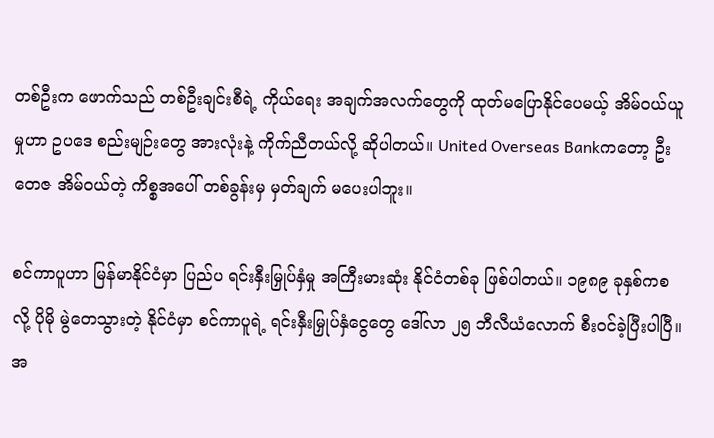တစ်ဦးက ဖောက်သည် တစ်ဦးချင်းစီရဲ့ ကိုယ်ရေး အချက်အလက်တွေကို ထုတ်မပြောနိုင်ပေမယ့် အိမ်ဝယ်ယူမှုဟာ ဥပဒေ စည်းမျဉ်းတွေ အားလုံးနဲ့ ကိုက်ညီတယ်လို့ ဆိုပါတယ်။ United Overseas Bankကတော့ ဦးတေဇ အိမ်ဝယ်တဲ့ ကိစ္စအပေါ် တစ်ခွန်းမှ မှတ်ချက် မပေးပါဘူး။

စင်ကာပူဟာ မြန်မာနိုင်ငံမှာ ပြည်ပ ရင်းနှီးမြှုပ်နှံမှု အကြီးမားဆုံး နိုင်ငံတစ်ခု ဖြစ်ပါတယ်။ ၁၉၈၉ ခုနှစ်ကစလို့ ပိုမို မွဲတေသွားတဲ့ နိုင်ငံမှာ စင်ကာပူရဲ့ ရင်းနှီးမြှုပ်နှံငွေတွေ ဒေါ်လာ ၂၅ ဘီလီယံလောက် စီးဝင်ခဲ့ပြီးပါပြီ။ အ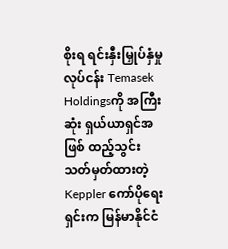စိုးရ ရင်းနှီးမြှုပ်နှံမှု လုပ်ငန်း Temasek Holdingsကို အကြီးဆုံး ရှယ်ယာရှင်အဖြစ် ထည့်သွင်း သတ်မှတ်ထားတဲ့ Keppler ကော်ပိုရေးရှင်းက မြန်မာနိုင်ငံ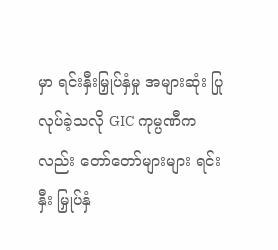မှာ ရင်းနှီးမြှုပ်နှံမှု အများဆုံး ပြုလုပ်ခဲ့သလို GIC ကုမ္ပဏီကလည်း တော်တော်များများ ရင်းနှီး မြှုပ်နှံ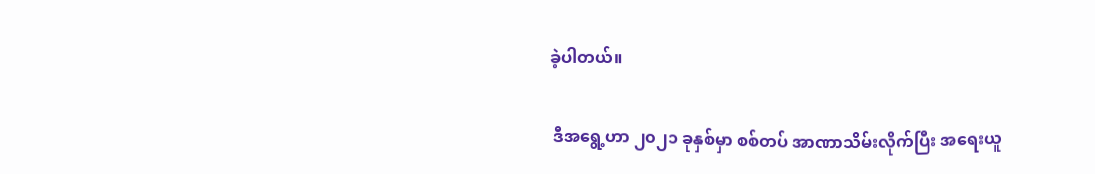ခဲ့ပါတယ်။

 ဒီအရွေ့ဟာ ၂၀၂၁ ခုနှစ်မှာ စစ်တပ် အာဏာသိမ်းလိုက်ပြီး အရေးယူ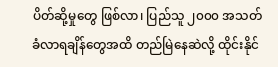ပိတ်ဆို့မှုတွေ ဖြစ်လာ၊ ပြည်သူ ၂၀၀၀ အသတ်ခံလာရချိန်တွေအထိ တည်မြဲနေဆဲလို့ ထိုင်းနိုင်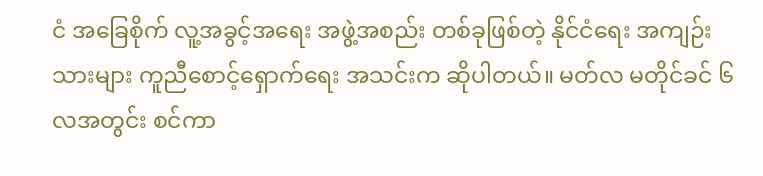ငံ အခြေစိုက် လူ့အခွင့်အရေး အဖွဲ့အစည်း တစ်ခုဖြစ်တဲ့ နိုင်ငံရေး အကျဉ်းသားများ ကူညီစောင့်ရှောက်ရေး အသင်းက ဆိုပါတယ်။ မတ်လ မတိုင်ခင် ၆ လအတွင်း စင်ကာ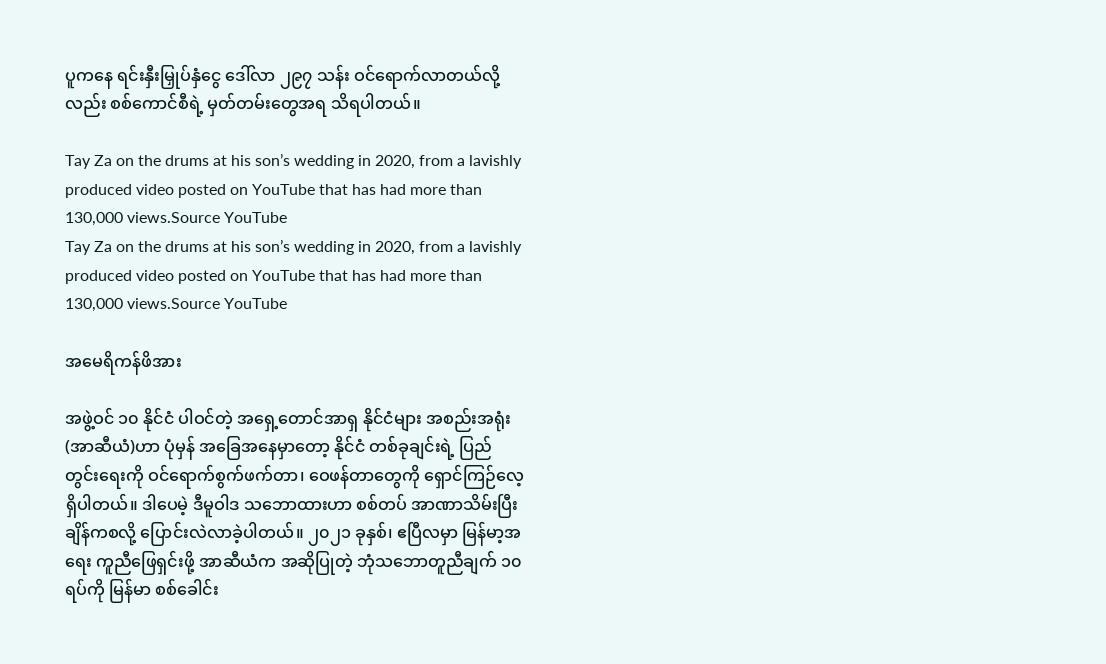ပူကနေ ရင်းနှီးမြှုပ်နှံငွေ ဒေါ်လာ ၂၉၇ သန်း ဝင်ရောက်လာတယ်လို့လည်း စစ်ကောင်စီရဲ့ မှတ်တမ်းတွေအရ သိရပါတယ်။

Tay Za on the drums at his son’s wedding in 2020, from a lavishly produced video posted on YouTube that has had more than 130,000 views.Source YouTube
Tay Za on the drums at his son’s wedding in 2020, from a lavishly produced video posted on YouTube that has had more than 130,000 views.Source YouTube

အမေရိကန်ဖိအား

အဖွဲ့ဝင် ၁၀ နိုင်ငံ ပါဝင်တဲ့ အရှေ့တောင်အာရှ နိုင်ငံများ အစည်းအရုံး (အာဆီယံ)ဟာ ပုံမှန် အခြေအနေမှာတော့ နိုင်ငံ တစ်ခုချင်းရဲ့ ပြည်တွင်းရေးကို ဝင်ရောက်စွက်ဖက်တာ၊ ဝေဖန်တာတွေကို ရှောင်ကြဉ်လေ့ ရှိပါတယ်။ ဒါပေမဲ့ ဒီမူဝါဒ သဘောထားဟာ စစ်တပ် အာဏာသိမ်းပြီးချိန်ကစလို့ ပြောင်းလဲလာခဲ့ပါတယ်။ ၂၀၂၁ ခုနှစ်၊ ဧပြီလမှာ မြန်မာ့အရေး ကူညီဖြေရှင်းဖို့ အာဆီယံက အဆိုပြုတဲ့ ဘုံသဘောတူညီချက် ၁၀ ရပ်ကို မြန်မာ စစ်ခေါင်း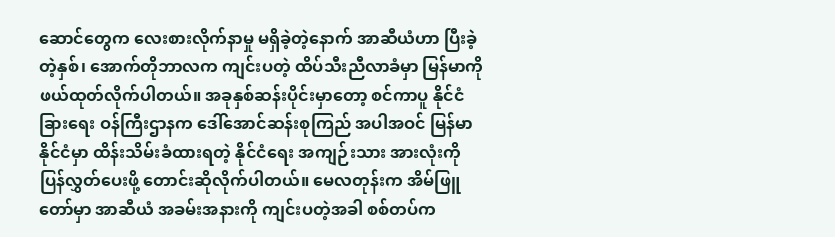ဆောင်တွေက လေးစားလိုက်နာမှု မရှိခဲ့တဲ့နောက် အာဆီယံဟာ ပြီးခဲ့တဲ့နှစ်၊ အောက်တိုဘာလက ကျင်းပတဲ့ ထိပ်သီးညီလာခံမှာ မြန်မာကို ဖယ်ထုတ်လိုက်ပါတယ်။ အခုနှစ်ဆန်းပိုင်းမှာတော့ စင်ကာပူ နိုင်ငံခြားရေး ဝန်ကြီးဌာနက ဒေါ်အောင်ဆန်းစုကြည် အပါအဝင် မြန်မာနိုင်ငံမှာ ထိန်းသိမ်းခံထားရတဲ့ နိုင်ငံရေး အကျဉ်းသား အားလုံးကို ပြန်လွှတ်ပေးဖို့ တောင်းဆိုလိုက်ပါတယ်။ မေလတုန်းက အိမ်ဖြူတော်မှာ အာဆီယံ အခမ်းအနားကို ကျင်းပတဲ့အခါ စစ်တပ်က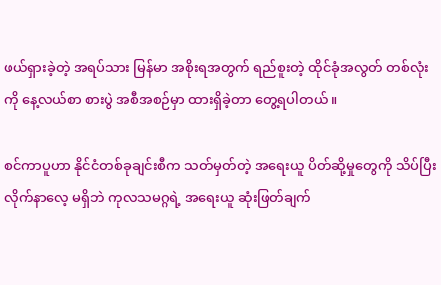ဖယ်ရှားခဲ့တဲ့ အရပ်သား မြန်မာ အစိုးရအတွက် ရည်စူးတဲ့ ထိုင်ခုံအလွတ် တစ်လုံးကို နေ့လယ်စာ စားပွဲ အစီအစဉ်မှာ ထားရှိခဲ့တာ တွေ့ရပါတယ်။

စင်ကာပူဟာ နိုင်ငံတစ်ခုချင်းစီက သတ်မှတ်တဲ့ အရေးယူ ပိတ်ဆို့မှုတွေကို သိပ်ပြီး လိုက်နာလေ့ မရှိဘဲ ကုလသမဂ္ဂရဲ့ အရေးယူ ဆုံးဖြတ်ချက်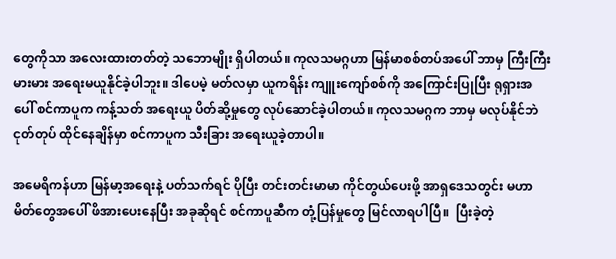တွေကိုသာ အလေးထားတတ်တဲ့ သဘောမျိုး ရှိပါတယ်။ ကုလသမဂ္ဂဟာ မြန်မာစစ်တပ်အပေါ် ဘာမှ ကြီးကြီးမားမား အရေးမယူနိုင်ခဲ့ပါဘူး။ ဒါပေမဲ့ မတ်လမှာ ယူကရိန်း ကျူးကျော်စစ်ကို အကြောင်းပြုပြီး ရုရှားအပေါ် စင်ကာပူက ကန့်သတ် အရေးယူ ပိတ်ဆို့မှုတွေ လုပ်ဆောင်ခဲ့ပါတယ်။ ကုလသမဂ္ဂက ဘာမှ မလုပ်နိုင်ဘဲ ငုတ်တုပ် ထိုင်နေချိန်မှာ စင်ကာပူက သီးခြား အရေးယူခဲ့တာပါ။

အမေရိကန်ဟာ မြန်မာ့အရေးနဲ့ ပတ်သက်ရင် ပိုပြီး တင်းတင်းမာမာ ကိုင်တွယ်ပေးဖို့ အာရှဒေသတွင်း မဟာမိတ်တွေအပေါ် ဖိအားပေးနေပြီး အခုဆိုရင် စင်ကာပူဆီက တုံ့ပြန်မှုတွေ မြင်လာရပါပြီ။  ပြီးခဲ့တဲ့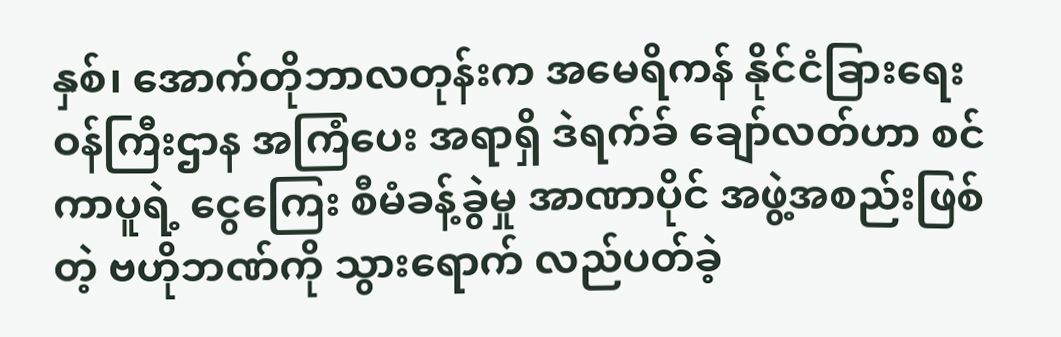နှစ်၊ အောက်တိုဘာလတုန်းက အမေရိကန် နိုင်ငံခြားရေး ဝန်ကြီးဌာန အကြံပေး အရာရှိ ဒဲရက်ခ် ချော်လတ်ဟာ စင်ကာပူရဲ့ ငွေကြေး စီမံခန့်ခွဲမှု အာဏာပိုင် အဖွဲ့အစည်းဖြစ်တဲ့ ဗဟိုဘဏ်ကို သွားရောက် လည်ပတ်ခဲ့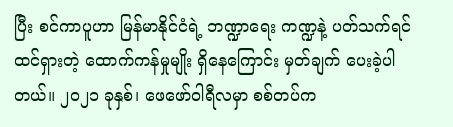ပြီး စင်ကာပူဟာ မြန်မာနိုင်ငံရဲ့ ဘဏ္ဍာရေး ကဏ္ဍနဲ့ ပတ်သက်ရင် ထင်ရှားတဲ့ ထောက်ကန်မှုမျိုး ရှိနေကြောင်း မှတ်ချက် ပေးခဲ့ပါတယ်။ ၂၀၂၁ ခုနှစ်၊ ဖေဖော်ဝါရီလမှာ စစ်တပ်က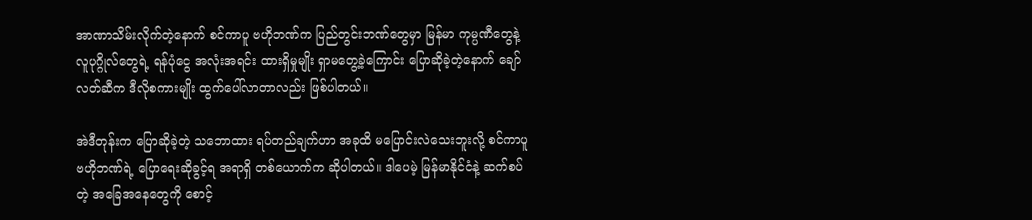အာဏာသိမ်းလိုက်တဲ့နောက် စင်ကာပူ ဗဟိုဘဏ်က ပြည်တွင်းဘဏ်တွေမှာ မြန်မာ ကုမ္ပဏီတွေနဲ့ လူပုဂ္ဂိုလ်တွေရဲ့ ရန်ပုံငွေ အလုံးအရင်း ထားရှိမှုမျိုး ရှာမတွေ့ခဲ့ကြောင်း ပြောဆိုခဲ့တဲ့နောက် ချော်လတ်ဆီက ဒီလိုစကားမျိုး ထွက်ပေါ်လာတာလည်း ဖြစ်ပါတယ်။

အဲဒီတုန်းက ပြောဆိုခဲ့တဲ့ သဘောထား ရပ်တည်ချက်ဟာ အခုထိ မပြောင်းလဲသေးဘူးလို့ စင်ကာပူ ဗဟိုဘဏ်ရဲ့ ပြောရေးဆိုခွင့်ရ အရာရှိ တစ်ယောက်က ဆိုပါတယ်။ ဒါပေမဲ့ မြန်မာနိုင်ငံနဲ့ ဆက်စပ်တဲ့ အခြေအနေတွေကို စောင့်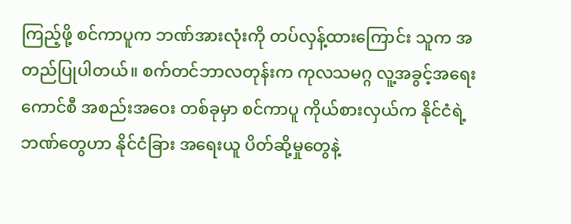ကြည့်ဖို့ စင်ကာပူက ဘဏ်အားလုံးကို တပ်လှန့်ထားကြောင်း သူက အတည်ပြုပါတယ်။ စက်တင်ဘာလတုန်းက ကုလသမဂ္ဂ လူ့အခွင့်အရေးကောင်စီ အစည်းအဝေး တစ်ခုမှာ စင်ကာပူ ကိုယ်စားလှယ်က နိုင်ငံရဲ့ ဘဏ်တွေဟာ နိုင်ငံခြား အရေးယူ ပိတ်ဆို့မှုတွေနဲ့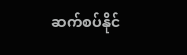ဆက်စပ်နိုင်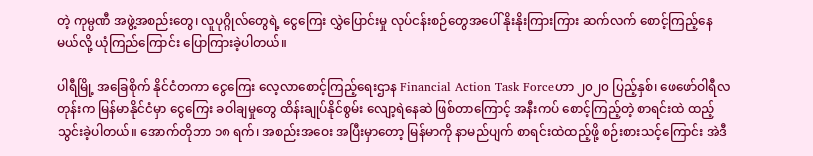တဲ့ ကုမ္ပဏီ အဖွဲ့အစည်းတွေ၊ လူပုဂ္ဂိုလ်တွေရဲ့ ငွေကြေး လွှဲပြောင်းမှု လုပ်ငန်းစဉ်တွေအပေါ် နိုးနိုးကြားကြား ဆက်လက် စောင့်ကြည့်နေမယ်လို့ ယုံကြည်ကြောင်း ပြောကြားခဲ့ပါတယ်။

ပါရီမြို့ အခြေစိုက် နိုင်ငံတကာ ငွေကြေး လေ့လာစောင့်ကြည့်ရေးဌာန Financial Action Task Forceဟာ ၂၀၂၀ ပြည့်နှစ်၊ ဖေဖော်ဝါရီလတုန်းက မြန်မာနိုင်ငံမှာ ငွေကြေး ခဝါချမှုတွေ ထိန်းချုပ်နိုင်စွမ်း လျော့ရဲနေဆဲ ဖြစ်တာကြောင့် အနီးကပ် စောင့်ကြည့်တဲ့ စာရင်းထဲ ထည့်သွင်းခဲ့ပါတယ်။ အောက်တိုဘာ ၁၈ ရက်၊ အစည်းအဝေး အပြီးမှာတော့ မြန်မာကို နာမည်ပျက် စာရင်းထဲထည့်ဖို့ စဉ်းစားသင့်ကြောင်း အဲဒီ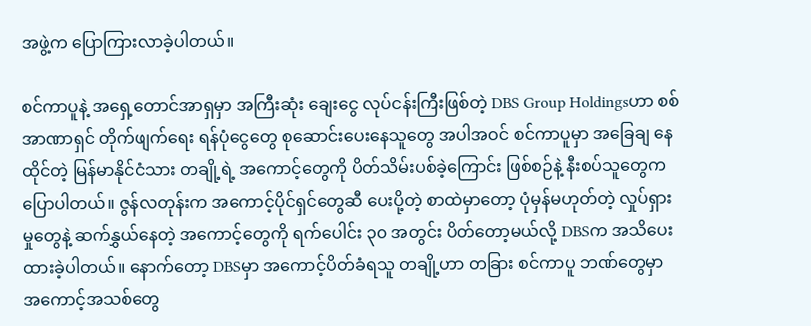အဖွဲ့က ပြောကြားလာခဲ့ပါတယ်။

စင်ကာပူနဲ့ အရှေ့တောင်အာရှမှာ အကြီးဆုံး ချေးငွေ လုပ်ငန်းကြီးဖြစ်တဲ့ DBS Group Holdingsဟာ စစ်အာဏာရှင် တိုက်ဖျက်ရေး ရန်ပုံငွေတွေ စုဆောင်းပေးနေသူတွေ အပါအဝင် စင်ကာပူမှာ အခြေချ နေထိုင်တဲ့ မြန်မာနိုင်ငံသား တချို့ရဲ့ အကောင့်တွေကို ပိတ်သိမ်းပစ်ခဲ့ကြောင်း ဖြစ်စဉ်နဲ့ နီးစပ်သူတွေက ပြောပါတယ်။ ဇွန်လတုန်းက အကောင့်ပိုင်ရှင်တွေဆီ ပေးပို့တဲ့ စာထဲမှာတော့ ပုံမှန်မဟုတ်တဲ့ လှုပ်ရှားမှုတွေနဲ့ ဆက်နွှယ်နေတဲ့ အကောင့်တွေကို ရက်ပေါင်း ၃၀ အတွင်း ပိတ်တော့မယ်လို့ DBSက အသိပေးထားခဲ့ပါတယ်။ နောက်တော့ DBSမှာ အကောင့်ပိတ်ခံရသူ တချို့ဟာ တခြား စင်ကာပူ ဘဏ်တွေမှာ အကောင့်အသစ်တွေ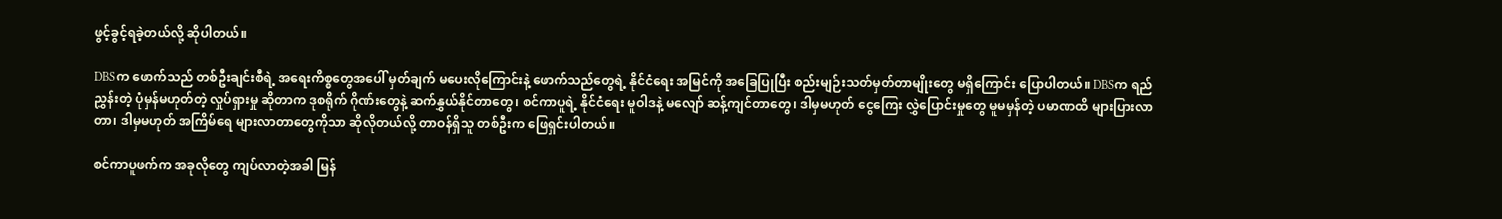ဖွင့်ခွင့်ရခဲ့တယ်လို့ ဆိုပါတယ်။

DBSက ဖောက်သည် တစ်ဦးချင်းစီရဲ့ အရေးကိစ္စတွေအပေါ် မှတ်ချက် မပေးလိုကြောင်းနဲ့ ဖောက်သည်တွေရဲ့ နိုင်ငံရေး အမြင်ကို အခြေပြုပြီး စည်းမျဉ်းသတ်မှတ်တာမျိုးတွေ မရှိကြောင်း ပြောပါတယ်။ DBSက ရည်ညွှန်းတဲ့ ပုံမှန်မဟုတ်တဲ့ လှုပ်ရှားမှု ဆိုတာက ဒုစရိုက် ဂိုဏ်းတွေနဲ့ ဆက်နွှယ်နိုင်တာတွေ၊ စင်ကာပူရဲ့ နိုင်ငံရေး မူဝါဒနဲ့ မလျော် ဆန့်ကျင်တာတွေ၊ ဒါမှမဟုတ် ငွေကြေး လွှဲပြောင်းမှုတွေ မူမမှန်တဲ့ ပမာဏထိ များပြားလာတာ၊ ဒါမှမဟုတ် အကြိမ်ရေ များလာတာတွေကိုသာ ဆိုလိုတယ်လို့ တာဝန်ရှိသူ တစ်ဦးက ဖြေရှင်းပါတယ်။

စင်ကာပူဖက်က အခုလိုတွေ ကျပ်လာတဲ့အခါ မြန်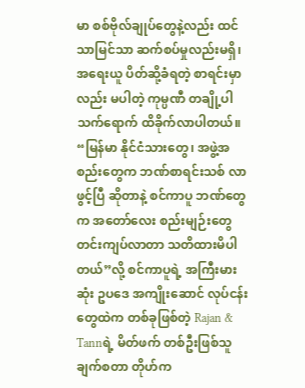မာ စစ်ဗိုလ်ချုပ်တွေနဲ့လည်း ထင်သာမြင်သာ ဆက်စပ်မှုလည်းမရှိ၊ အရေးယူ ပိတ်ဆို့ခံရတဲ့ စာရင်းမှာလည်း မပါတဲ့ ကုမ္ပဏီ တချို့ပါ သက်ရောက် ထိခိုက်လာပါတယ်။ “မြန်မာ နိုင်ငံသားတွေ၊ အဖွဲ့အစည်းတွေက ဘဏ်စာရင်းသစ် လာဖွင့်ပြီ ဆိုတာနဲ့ စင်ကာပူ ဘဏ်တွေက အတော်လေး စည်းမျဉ်းတွေ တင်းကျပ်လာတာ သတိထားမိပါတယ်”လို့ စင်ကာပူရဲ့ အကြီးမားဆုံး ဥပဒေ အကျိုးဆောင် လုပ်ငန်းတွေထဲက တစ်ခုဖြစ်တဲ့ Rajan & Tannရဲ့ မိတ်ဖက် တစ်ဦးဖြစ်သူ ချက်စတာ တိုဟ်က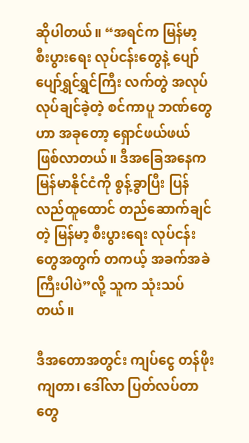ဆိုပါတယ်။ “အရင်က မြန်မာ့ စီးပွားရေး လုပ်ငန်းတွေနဲ့ ပျော်ပျော်ရွှင်ရွှင်ကြီး လက်တွဲ အလုပ်လုပ်ချင်ခဲ့တဲ့ စင်ကာပူ ဘဏ်တွေဟာ အခုတော့ ရှောင်ဖယ်ဖယ် ဖြစ်လာတယ်။ ဒီအခြေအနေက မြန်မာနိုင်ငံကို စွန့်ခွာပြီး ပြန်လည်ထူထောင် တည်ဆောက်ချင်တဲ့ မြန်မာ့ စီးပွားရေး လုပ်ငန်းတွေအတွက် တကယ့် အခက်အခဲကြီးပါပဲ”လို့ သူက သုံးသပ်တယ်။

ဒီအတောအတွင်း ကျပ်ငွေ တန်ဖိုးကျတာ၊ ဒေါ်လာ ပြတ်လပ်တာတွေ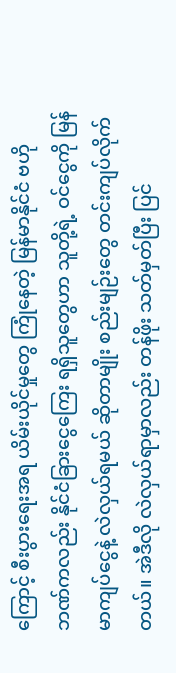ကြောင့် စီးပွားရေးအရ ယိမ်းယိုင်မှုတွေ ကြုံနေတဲ့ မြန်မာနိုင်ငံ ဗဟိုဘဏ်ကလည်း နိုင်ငံခြားငွေကြေး ရရှိသူတွေဟာ သူတို့ရဲ့ ဝင်ငွေကို မြန်မာကျပ်ငွေနဲ့ လဲလှယ်ရမယ် ဆိုတာမျိုး စည်းမျဉ်းတွေ တင်းကျပ်လိုက်တယ်။ အဲဒီလို လဲလှယ်ရာမှာလည်း တန်ဖိုး သတ်မှတ်ပြီး ပြင်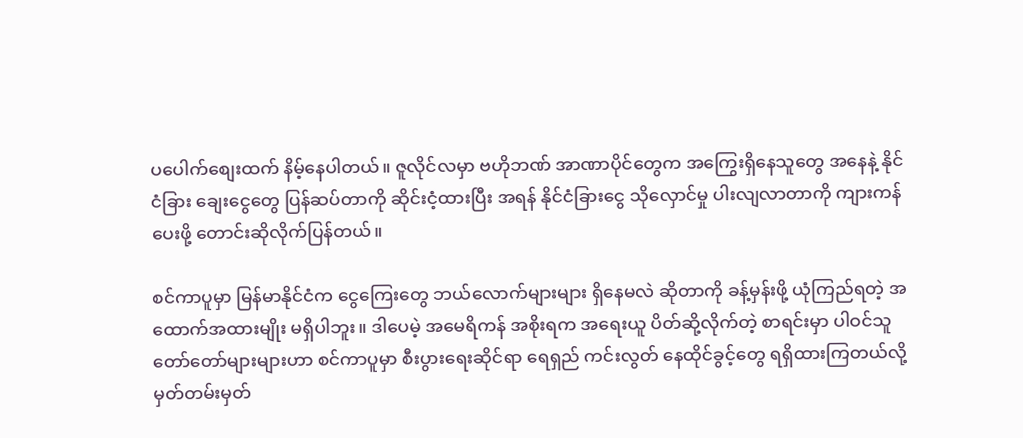ပပေါက်စျေးထက် နိမ့်နေပါတယ်။ ဇူလိုင်လမှာ ဗဟိုဘဏ် အာဏာပိုင်တွေက အကြွေးရှိနေသူတွေ အနေနဲ့ နိုင်ငံခြား ချေးငွေတွေ ပြန်ဆပ်တာကို ဆိုင်းငံ့ထားပြီး အရန် နိုင်ငံခြားငွေ သိုလှောင်မှု ပါးလျလာတာကို ကျားကန်ပေးဖို့ တောင်းဆိုလိုက်ပြန်တယ်။

စင်ကာပူမှာ မြန်မာနိုင်ငံက ငွေကြေးတွေ ဘယ်လောက်များများ ရှိနေမလဲ ဆိုတာကို ခန့်မှန်းဖို့ ယုံကြည်ရတဲ့ အထောက်အထားမျိုး မရှိပါဘူး။ ဒါပေမဲ့ အမေရိကန် အစိုးရက အရေးယူ ပိတ်ဆို့လိုက်တဲ့ စာရင်းမှာ ပါဝင်သူ တော်တော်များများဟာ စင်ကာပူမှာ စီးပွားရေးဆိုင်ရာ ရေရှည် ကင်းလွတ် နေထိုင်ခွင့်တွေ ရရှိထားကြတယ်လို့ မှတ်တမ်းမှတ်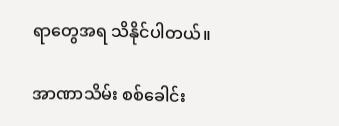ရာတွေအရ သိနိုင်ပါတယ်။

အာဏာသိမ်း စစ်ခေါင်း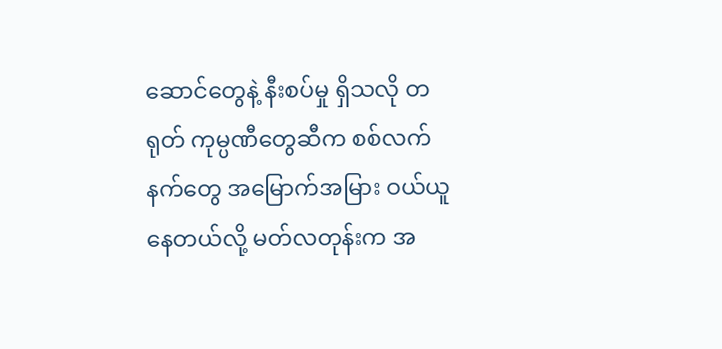ဆောင်တွေနဲ့ နီးစပ်မှု ရှိသလို တရုတ် ကုမ္ပဏီတွေဆီက စစ်လက်နက်တွေ အမြောက်အမြား ဝယ်ယူနေတယ်လို့ မတ်လတုန်းက အ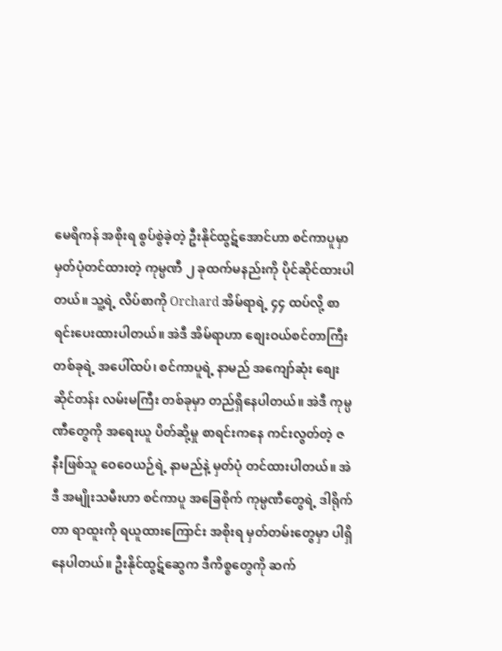မေရိကန် အစိုးရ စွပ်စွဲခဲ့တဲ့ ဦးနိုင်ထွဋ်အောင်ဟာ စင်ကာပူမှာ မှတ်ပုံတင်ထားတဲ့ ကုမ္ပဏီ ၂ ခုထက်မနည်းကို ပိုင်ဆိုင်ထားပါတယ်။ သူ့ရဲ့ လိပ်စာကို Orchard အိမ်ရာရဲ့ ၄၄ ထပ်လို့ စာရင်းပေးထားပါတယ်။ အဲဒီ အိမ်ရာဟာ စျေးဝယ်စင်တာကြီး တစ်ခုရဲ့ အပေါ်ထပ်၊ စင်ကာပူရဲ့ နာမည် အကျော်ဆုံး စျေးဆိုင်တန်း လမ်းမကြီး တစ်ခုမှာ တည်ရှိနေပါတယ်။ အဲဒီ ကုမ္ပဏီတွေကို အရေးယူ ပိတ်ဆို့မှု စာရင်းကနေ ကင်းလွတ်တဲ့ ဇနီးဖြစ်သူ ဝေဝေယဉ်ရဲ့ နာမည်နဲ့ မှတ်ပုံ တင်ထားပါတယ်။ အဲဒီ အမျိုးသမီးဟာ စင်ကာပူ အခြေစိုက် ကုမ္ပဏီတွေရဲ့ ဒါရိုက်တာ ရာထူးကို ရယူထားကြောင်း အစိုးရ မှတ်တမ်းတွေမှာ ပါရှိနေပါတယ်။ ဦးနိုင်ထွဋ်ဆွေက ဒီကိစ္စတွေကို ဆက်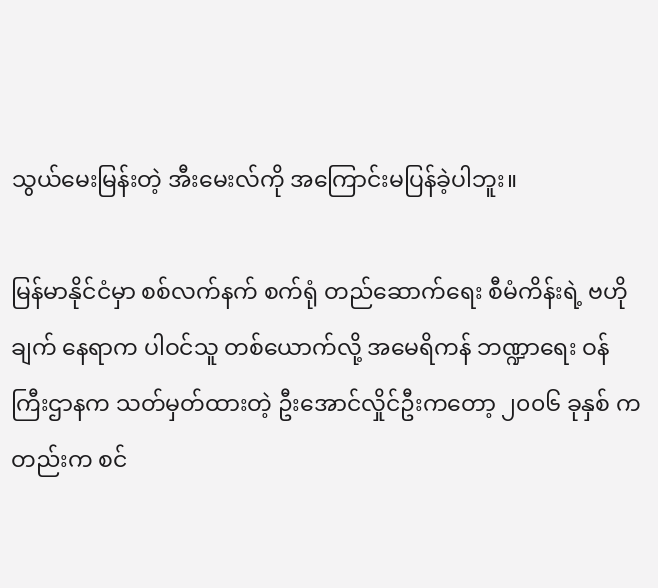သွယ်မေးမြန်းတဲ့ အီးမေးလ်ကို အကြောင်းမပြန်ခဲ့ပါဘူး။

မြန်မာနိုင်ငံမှာ စစ်လက်နက် စက်ရုံ တည်ဆောက်ရေး စီမံကိန်းရဲ့ ဗဟိုချက် နေရာက ပါဝင်သူ တစ်ယောက်လို့ အမေရိကန် ဘဏ္ဍာရေး ဝန်ကြီးဌာနက သတ်မှတ်ထားတဲ့ ဦးအောင်လှိုင်ဦးကတော့ ၂၀၀၆ ခုနှစ် ကတည်းက စင်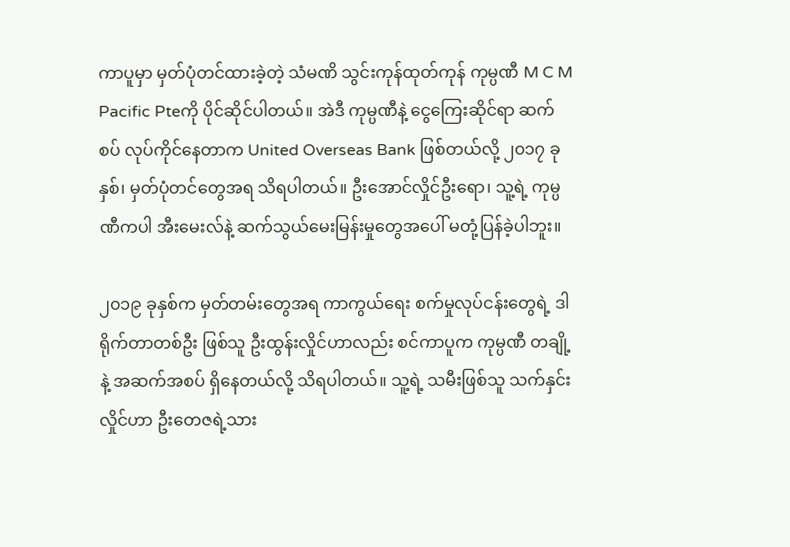ကာပူမှာ မှတ်ပုံတင်ထားခဲ့တဲ့ သံမဏိ သွင်းကုန်ထုတ်ကုန် ကုမ္ပဏီ M C M Pacific Pteကို ပိုင်ဆိုင်ပါတယ်။ အဲဒီ ကုမ္ပဏီနဲ့ ငွေကြေးဆိုင်ရာ ဆက်စပ် လုပ်ကိုင်နေတာက United Overseas Bank ဖြစ်တယ်လို့ ၂၀၁၇ ခုနှစ်၊ မှတ်ပုံတင်တွေအရ သိရပါတယ်။ ဦးအောင်လှိုင်ဦးရော၊ သူ့ရဲ့ ကုမ္ပဏီကပါ အီးမေးလ်နဲ့ ဆက်သွယ်မေးမြန်းမှုတွေအပေါ် မတုံ့ပြန်ခဲ့ပါဘူး။

၂၀၁၉ ခုနှစ်က မှတ်တမ်းတွေအရ ကာကွယ်ရေး စက်မှုလုပ်ငန်းတွေရဲ့ ဒါရိုက်တာတစ်ဦး ဖြစ်သူ ဦးထွန်းလှိုင်ဟာလည်း စင်ကာပူက ကုမ္ပဏီ တချို့နဲ့ အဆက်အစပ် ရှိနေတယ်လို့ သိရပါတယ်။ သူ့ရဲ့ သမီးဖြစ်သူ သက်နှင်းလှိုင်ဟာ ဦးတေဇရဲ့သား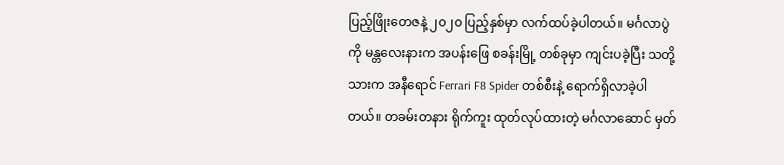ပြည့်ဖြိုးတေဇနဲ့ ၂၀၂၀ ပြည့်နှစ်မှာ လက်ထပ်ခဲ့ပါတယ်။ မင်္ဂလာပွဲကို မန္တလေးနားက အပန်းဖြေ စခန်းမြို့ တစ်ခုမှာ ကျင်းပခဲ့ပြီး သတို့သားက အနီရောင် Ferrari F8 Spider တစ်စီးနဲ့ ရောက်ရှိလာခဲ့ပါတယ်။ တခမ်းတနား ရိုက်ကူး ထုတ်လုပ်ထားတဲ့ မင်္ဂလာဆောင် မှတ်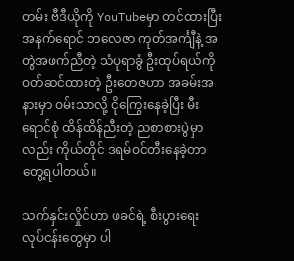တမ်း ဗီဒီယိုကို YouTubeမှာ တင်ထားပြီး အနက်ရောင် ဘလေဇာ ကုတ်အင်္ကျီနဲ့ အတွဲအဖက်ညီတဲ့ သံပုရာခွံ ဦးထုပ်ရယ်ကို ဝတ်ဆင်ထားတဲ့ ဦးတေဇဟာ အခမ်းအနားမှာ ဝမ်းသာလို့ ငိုကြွေးနေခဲ့ပြီး မီးရောင်စုံ ထိန်ထိန်ညီးတဲ့ ညစာစားပွဲမှာလည်း ကိုယ်တိုင် ဒရမ်ဝင်တီးနေခဲ့တာ တွေ့ရပါတယ်။

သက်နှင်းလှိုင်ဟာ ဖခင်ရဲ့ စီးပွားရေး လုပ်ငန်းတွေမှာ ပါ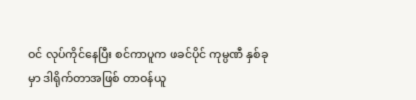ဝင် လုပ်ကိုင်နေပြီး စင်ကာပူက ဖခင်ပိုင် ကုမ္ပဏီ နှစ်ခုမှာ ဒါရိုက်တာအဖြစ် တာဝန်ယူ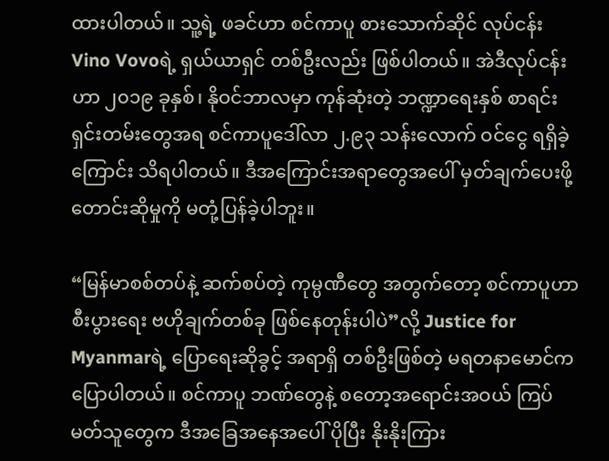ထားပါတယ်။ သူ့ရဲ့ ဖခင်ဟာ စင်ကာပူ စားသောက်ဆိုင် လုပ်ငန်း Vino Vovoရဲ့ ရှယ်ယာရှင် တစ်ဦးလည်း ဖြစ်ပါတယ်။ အဲဒီလုပ်ငန်းဟာ ၂၀၁၉ ခုနှစ်၊ နိုဝင်ဘာလမှာ ကုန်ဆုံးတဲ့ ဘဏ္ဍာရေးနှစ် စာရင်း ရှင်းတမ်းတွေအရ စင်ကာပူဒေါ်လာ ၂.၉၃ သန်းလောက် ဝင်ငွေ ရရှိခဲ့ကြောင်း သိရပါတယ်။ ဒီအကြောင်းအရာတွေအပေါ် မှတ်ချက်ပေးဖို့ တောင်းဆိုမှုကို မတုံ့ပြန်ခဲ့ပါဘူး။

“မြန်မာစစ်တပ်နဲ့ ဆက်စပ်တဲ့ ကုမ္ပဏီတွေ အတွက်တော့ စင်ကာပူဟာ စီးပွားရေး ဗဟိုချက်တစ်ခု ဖြစ်နေတုန်းပါပဲ”လို့ Justice for Myanmarရဲ့ ပြောရေးဆိုခွင့် အရာရှိ တစ်ဦးဖြစ်တဲ့ မရတနာမောင်က ပြောပါတယ်။ စင်ကာပူ ဘဏ်တွေနဲ့ စတော့အရောင်းအဝယ် ကြပ်မတ်သူတွေက ဒီအခြေအနေအပေါ် ပိုပြီး နိုးနိုးကြား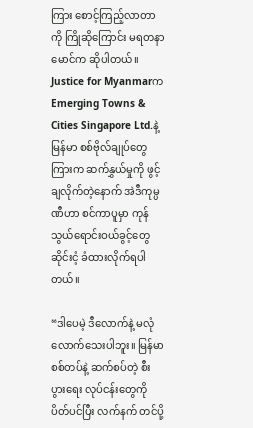ကြား စောင့်ကြည့်လာတာကို ကြိုဆိုကြောင်း မရတနာမောင်က ဆိုပါတယ်။ Justice for Myanmarက Emerging Towns & Cities Singapore Ltd.နဲ့ မြန်မာ စစ်ဗိုလ်ချုပ်တွေကြားက ဆက်နွှယ်မှုကို ဖွင့်ချလိုက်တဲ့နောက် အဲဒီကုမ္ပဏီဟာ စင်ကာပူမှာ ကုန်သွယ်ရောင်းဝယ်ခွင့်တွေ ဆိုင်းငံ့ ခံထားလိုက်ရပါတယ်။

“ဒါပေမဲ့ ဒီလောက်နဲ့ မလုံလောက်သေးပါဘူး။ မြန်မာစစ်တပ်နဲ့ ဆက်စပ်တဲ့ စီးပွားရေး လုပ်ငန်းတွေကို ပိတ်ပင်ပြီး လက်နက် တင်ပို့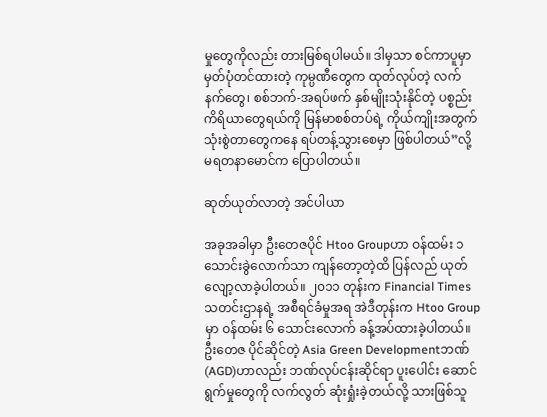မှုတွေကိုလည်း တားမြစ်ရပါမယ်။ ဒါမှသာ စင်ကာပူမှာ မှတ်ပုံတင်ထားတဲ့ ကုမ္ပဏီတွေက ထုတ်လုပ်တဲ့ လက်နက်တွေ၊ စစ်ဘက်-အရပ်ဖက် နှစ်မျိုးသုံးနိုင်တဲ့ ပစ္စည်း ကိရိယာတွေရယ်ကို မြန်မာစစ်တပ်ရဲ့ ကိုယ်ကျိုးအတွက် သုံးစွဲတာတွေကနေ ရပ်တန့်သွားစေမှာ ဖြစ်ပါတယ်”လို့ မရတနာမောင်က ပြောပါတယ်။

ဆုတ်ယုတ်လာတဲ့ အင်ပါယာ

အခုအခါမှာ ဦးတေဇပိုင် Htoo Groupဟာ ဝန်ထမ်း ၁ သောင်းခွဲလောက်သာ ကျန်တော့တဲ့ထိ ပြန်လည် ယုတ်လျော့လာခဲ့ပါတယ်။ ၂၀၁၁ တုန်းက Financial Times သတင်းဌာနရဲ့ အစီရင်ခံမှုအရ အဲဒီတုန်းက Htoo Groupမှာ ဝန်ထမ်း ၆ သောင်းလောက် ခန့်အပ်ထားခဲ့ပါတယ်။ ဦးတေဇ ပိုင်ဆိုင်တဲ့ Asia Green Developmentဘဏ် (AGD)ဟာလည်း ဘဏ်လုပ်ငန်းဆိုင်ရာ ပူးပေါင်း ဆောင်ရွက်မှုတွေကို လက်လွတ် ဆုံးရှုံးခဲ့တယ်လို့ သားဖြစ်သူ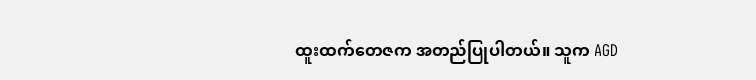ထူးထက်တေဇက အတည်ပြုပါတယ်။ သူက AGD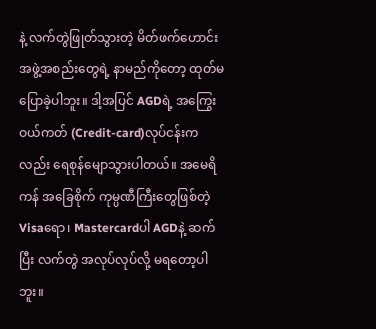နဲ့ လက်တွဲဖြုတ်သွားတဲ့ မိတ်ဖက်ဟောင်း အဖွဲ့အစည်းတွေရဲ့ နာမည်ကိုတော့ ထုတ်မပြောခဲ့ပါဘူး။ ဒါ့အပြင် AGDရဲ့ အကြွေးဝယ်ကတ် (Credit-card)လုပ်ငန်းကလည်း ရေစုန်မျောသွားပါတယ်။ အမေရိကန် အခြေစိုက် ကုမ္ပဏီကြီးတွေဖြစ်တဲ့ Visaရော၊ Mastercardပါ AGDနဲ့ ဆက်ပြီး လက်တွဲ အလုပ်လုပ်လို့ မရတော့ပါဘူး။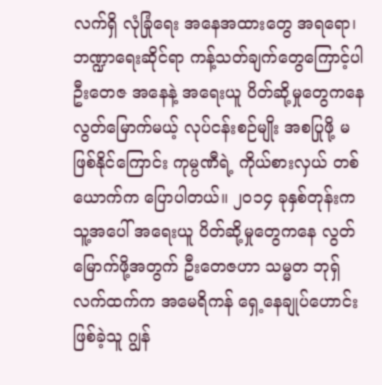လက်ရှိ လုံခြုံရေး အနေအထားတွေ အရရော၊ ဘဏ္ဍာရေးဆိုင်ရာ ကန့်သတ်ချက်တွေကြောင့်ပါ ဦးတေဇ အနေနဲ့ အရေးယူ ပိတ်ဆို့မှုတွေကနေ လွတ်မြောက်မယ့် လုပ်ငန်းစဉ်မျိုး အစပြုဖို့ မဖြစ်နိုင်ကြောင်း ကုမ္ပဏီရဲ့ ကိုယ်စားလှယ် တစ်ယောက်က ပြောပါတယ်။ ၂၀၁၄ ခုနှစ်တုန်းက သူ့အပေါ် အရေးယူ ပိတ်ဆို့မှုတွေကနေ လွတ်မြောက်ဖို့အတွက် ဦးတေဇဟာ သမ္မတ ဘုရှ်လက်ထက်က အမေရိကန် ရှေ့နေချုပ်ဟောင်း ဖြစ်ခဲ့သူ ဂျွန်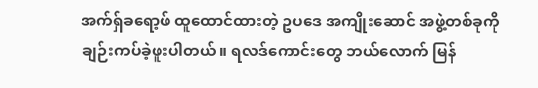အက်ရှ်ခရော့ဖ် ထူထောင်ထားတဲ့ ဥပဒေ အကျိုးဆောင် အဖွဲ့တစ်ခုကို ချဉ်းကပ်ခဲ့ဖူးပါတယ်။ ရလဒ်ကောင်းတွေ ဘယ်လောက် မြန်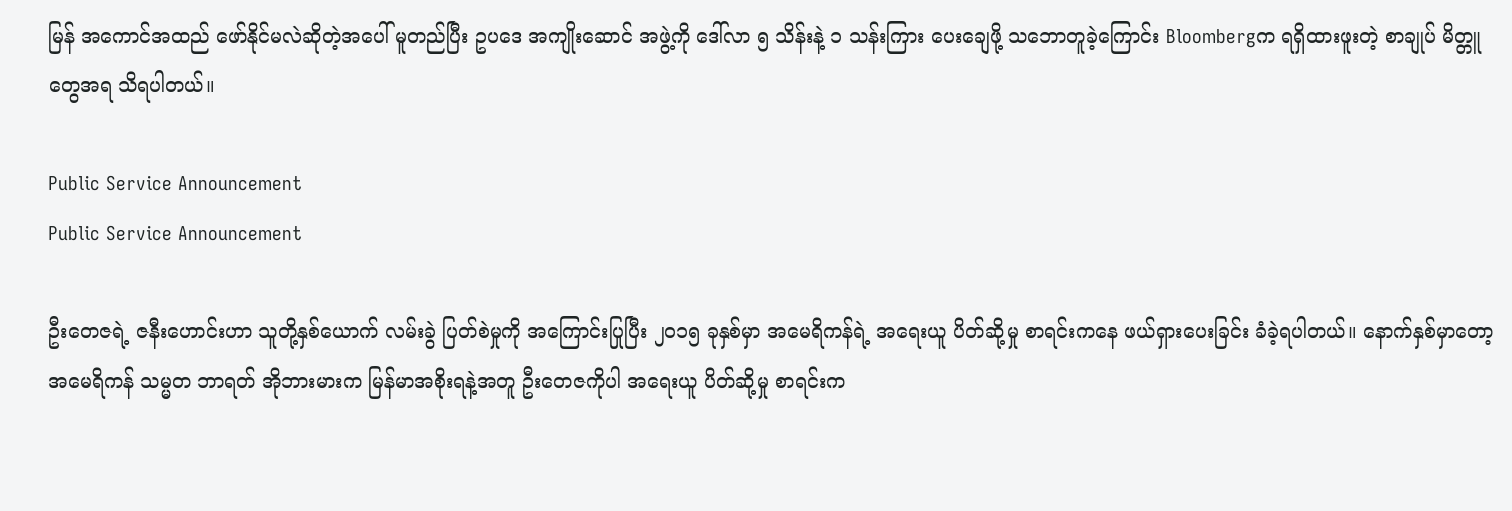မြန် အကောင်အထည် ဖော်နိုင်မလဲဆိုတဲ့အပေါ် မူတည်ပြီး ဥပဒေ အကျိုးဆောင် အဖွဲ့ကို ဒေါ်လာ ၅ သိန်းနဲ့ ၁ သန်းကြား ပေးချေဖို့ သဘောတူခဲ့ကြောင်း Bloombergက ရရှိထားဖူးတဲ့ စာချုပ် မိတ္တူတွေအရ သိရပါတယ်။

Public Service Announcement
Public Service Announcement

ဦးတေဇရဲ့ ဇနီးဟောင်းဟာ သူတို့နှစ်ယောက် လမ်းခွဲ ပြတ်စဲမှုကို အကြောင်းပြုပြီး ၂၀၁၅ ခုနှစ်မှာ အမေရိကန်ရဲ့ အရေးယူ ပိတ်ဆို့မှု စာရင်းကနေ ဖယ်ရှားပေးခြင်း ခံခဲ့ရပါတယ်။ နောက်နှစ်မှာတော့ အမေရိကန် သမ္မတ ဘာရတ် အိုဘားမားက မြန်မာအစိုးရနဲ့အတူ ဦးတေဇကိုပါ အရေးယူ ပိတ်ဆို့မှု စာရင်းက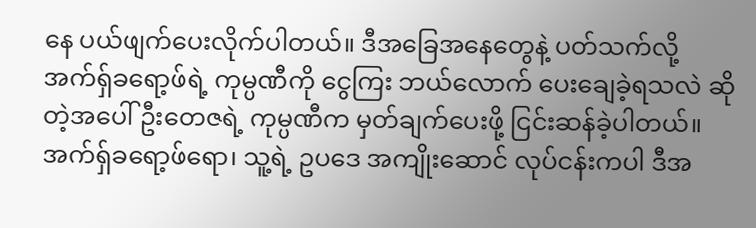နေ ပယ်ဖျက်ပေးလိုက်ပါတယ်။ ဒီအခြေအနေတွေနဲ့ ပတ်သက်လို့ အက်ရှ်ခရော့ဖ်ရဲ့ ကုမ္ပဏီကို ငွေကြး ဘယ်လောက် ပေးချေခဲ့ရသလဲ ဆိုတဲ့အပေါ် ဦးတေဇရဲ့ ကုမ္ပဏီက မှတ်ချက်ပေးဖို့ ငြင်းဆန်ခဲ့ပါတယ်။ အက်ရှ်ခရော့ဖ်ရော၊ သူ့ရဲ့ ဥပဒေ အကျိုးဆောင် လုပ်ငန်းကပါ ဒီအ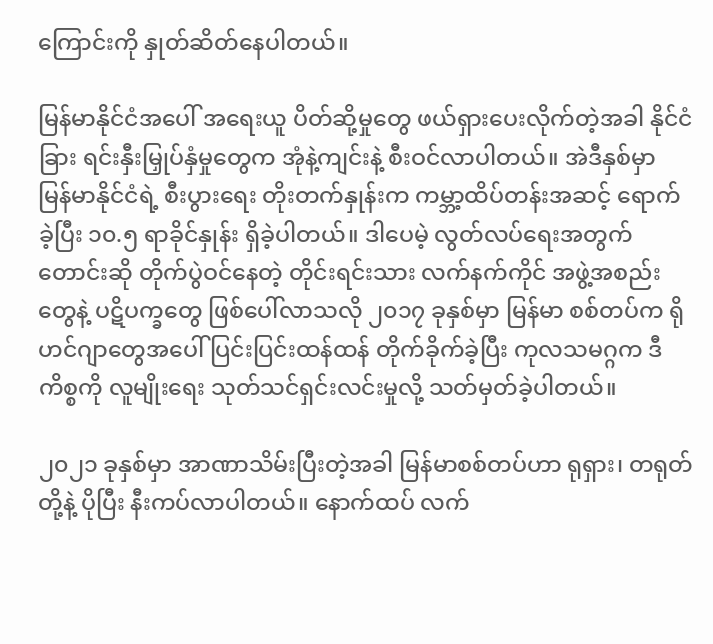ကြောင်းကို နှုတ်ဆိတ်နေပါတယ်။

မြန်မာနိုင်ငံအပေါ် အရေးယူ ပိတ်ဆို့မှုတွေ ဖယ်ရှားပေးလိုက်တဲ့အခါ နိုင်ငံခြား ရင်းနှီးမြှုပ်နှံမှုတွေက အုံနဲ့ကျင်းနဲ့ စီးဝင်လာပါတယ်။ အဲဒီနှစ်မှာ မြန်မာနိုင်ငံရဲ့ စီးပွားရေး တိုးတက်နှုန်းက ကမ္ဘာ့ထိပ်တန်းအဆင့် ရောက်ခဲ့ပြီး ၁၀.၅ ရာခိုင်နှုန်း ရှိခဲ့ပါတယ်။ ဒါပေမဲ့ လွတ်လပ်ရေးအတွက် တောင်းဆို တိုက်ပွဲဝင်နေတဲ့ တိုင်းရင်းသား လက်နက်ကိုင် အဖွဲ့အစည်းတွေနဲ့ ပဋိပက္ခတွေ ဖြစ်ပေါ်လာသလို ၂၀၁၇ ခုနှစ်မှာ မြန်မာ စစ်တပ်က ရိုဟင်ဂျာတွေအပေါ် ပြင်းပြင်းထန်ထန် တိုက်ခိုက်ခဲ့ပြီး ကုလသမဂ္ဂက ဒီကိစ္စကို လူမျိုးရေး သုတ်သင်ရှင်းလင်းမှုလို့ သတ်မှတ်ခဲ့ပါတယ်။

၂၀၂၁ ခုနှစ်မှာ အာဏာသိမ်းပြီးတဲ့အခါ မြန်မာစစ်တပ်ဟာ ရုရှား၊ တရုတ်တို့နဲ့ ပိုပြီး နီးကပ်လာပါတယ်။ နောက်ထပ် လက်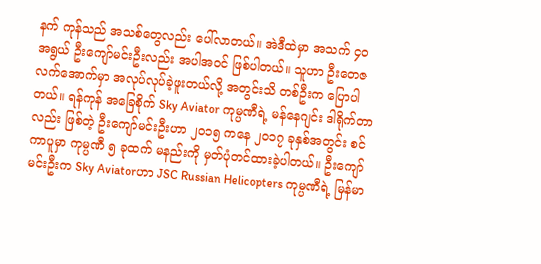နက် ကုန်သည် အသစ်တွေလည်း ပေါ်လာတယ်။ အဲဒီထဲမှာ အသက် ၄၀ အရွယ် ဦးကျော်မင်းဦးလည်း အပါအဝင် ဖြစ်ပါတယ်။ သူဟာ ဦးတေဇ လက်အောက်မှာ အလုပ်လုပ်ခဲ့ဖူးတယ်လို့ အတွင်းသိ တစ်ဦးက ပြောပါတယ်။ ရန်ကုန် အခြေစိုက် Sky Aviator ကုမ္ပဏီရဲ့ မန်နေဂျင်း ဒါရိုက်တာလည်း ဖြစ်တဲ့ ဦးကျော်မင်းဦးဟာ ၂၀၁၅ ကနေ ၂၀၁၇ ခုနှစ်အတွင်း စင်ကာပူမှာ ကုမ္ပဏီ ၅ ခုထက် မနည်းကို မှတ်ပုံတင်ထားခဲ့ပါတယ်။ ဦးကျော်မင်းဦးက Sky Aviatorဟာ JSC Russian Helicopters ကုမ္ပဏီရဲ့ မြန်မာ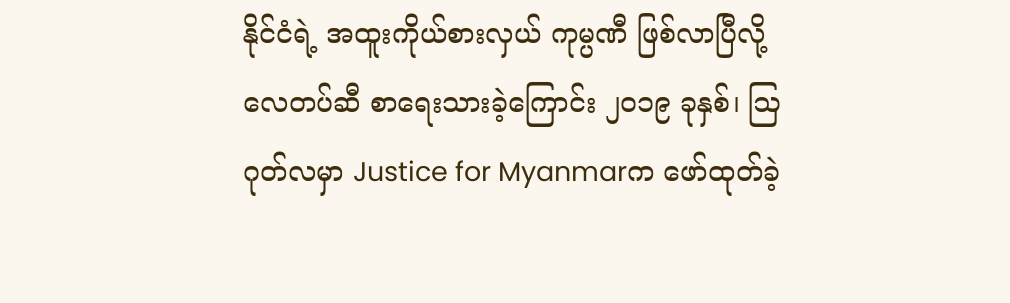နိုင်ငံရဲ့ အထူးကိုယ်စားလှယ် ကုမ္ပဏီ ဖြစ်လာပြီလို့ လေတပ်ဆီ စာရေးသားခဲ့ကြောင်း ၂၀၁၉ ခုနှစ်၊ ဩဂုတ်လမှာ Justice for Myanmarက ဖော်ထုတ်ခဲ့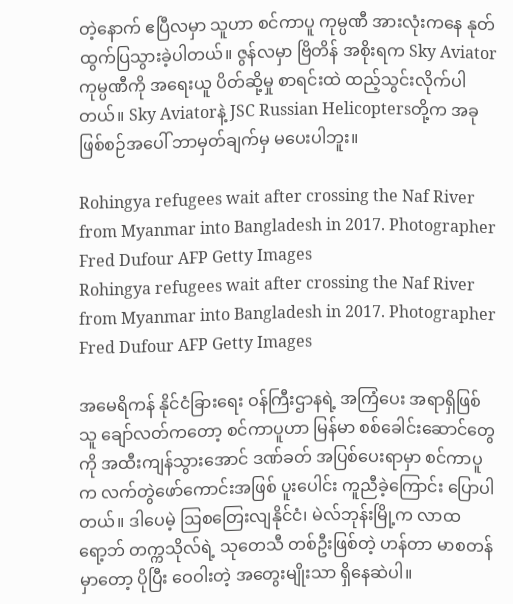တဲ့နောက် ဧပြီလမှာ သူဟာ စင်ကာပူ ကုမ္ပဏီ အားလုံးကနေ နုတ်ထွက်ပြသွားခဲ့ပါတယ်။ ဇွန်လမှာ ဗြိတိန် အစိုးရက Sky Aviator ကုမ္ပဏီကို အရေးယူ ပိတ်ဆို့မှု စာရင်းထဲ ထည့်သွင်းလိုက်ပါတယ်။ Sky Aviatorနဲ့ JSC Russian Helicoptersတို့က အခုဖြစ်စဉ်အပေါ် ဘာမှတ်ချက်မှ မပေးပါဘူး။

Rohingya refugees wait after crossing the Naf River from Myanmar into Bangladesh in 2017. Photographer Fred Dufour AFP Getty Images
Rohingya refugees wait after crossing the Naf River from Myanmar into Bangladesh in 2017. Photographer Fred Dufour AFP Getty Images

အမေရိကန် နိုင်ငံခြားရေး ဝန်ကြီးဌာနရဲ့ အကြံပေး အရာရှိဖြစ်သူ ချော်လတ်ကတော့ စင်ကာပူဟာ မြန်မာ စစ်ခေါင်းဆောင်တွေကို အထီးကျန်သွားအောင် ဒဏ်ခတ် အပြစ်ပေးရာမှာ စင်ကာပူက လက်တွဲဖော်ကောင်းအဖြစ် ပူးပေါင်း ကူညီခဲ့ကြောင်း ပြောပါတယ်။ ဒါပေမဲ့ ဩစတြေးလျနိုင်ငံ၊ မဲလ်ဘုန်းမြို့က လာထရော့ဘ် တက္ကသိုလ်ရဲ့ သုတေသီ တစ်ဦးဖြစ်တဲ့ ဟန်တာ မာစတန်မှာတော့ ပိုပြီး ဝေဝါးတဲ့ အတွေးမျိုးသာ ရှိနေဆဲပါ။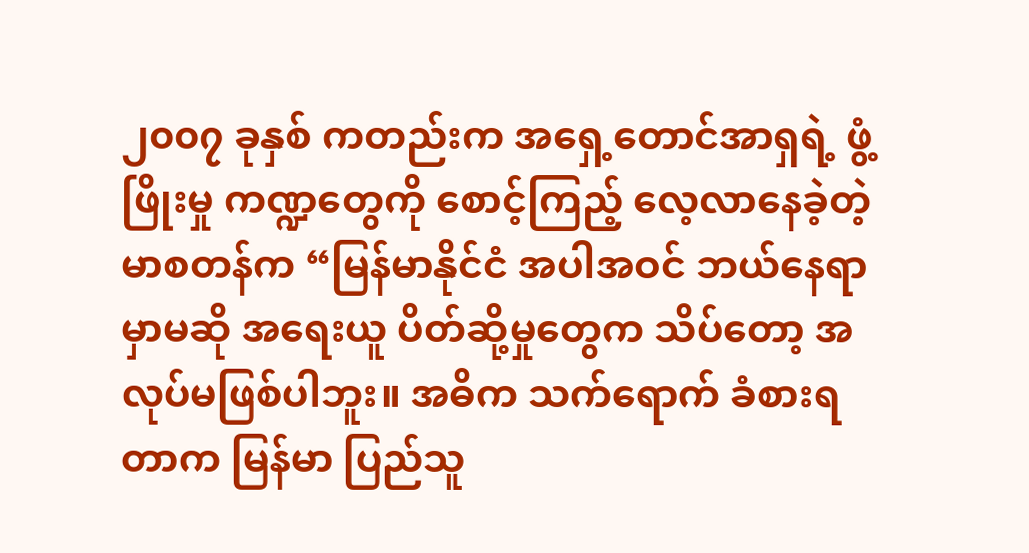၂၀၀၇ ခုနှစ် ကတည်းက အရှေ့တောင်အာရှရဲ့ ဖွံ့ဖြိုးမှု ကဏ္ဍတွေကို စောင့်ကြည့် လေ့လာနေခဲ့တဲ့ မာစတန်က “မြန်မာနိုင်ငံ အပါအဝင် ဘယ်နေရာမှာမဆို အရေးယူ ပိတ်ဆို့မှုတွေက သိပ်တော့ အလုပ်မဖြစ်ပါဘူး။ အဓိက သက်ရောက် ခံစားရတာက မြန်မာ ပြည်သူ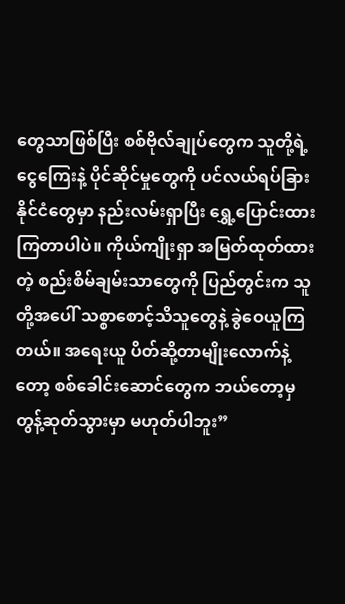တွေသာဖြစ်ပြီး စစ်ဗိုလ်ချုပ်တွေက သူတို့ရဲ့ ငွေကြေးနဲ့ ပိုင်ဆိုင်မှုတွေကို ပင်လယ်ရပ်ခြား နိုင်ငံတွေမှာ နည်းလမ်းရှာပြီး ရွှေ့ပြောင်းထားကြတာပါပဲ။ ကိုယ်ကျိုးရှာ အမြတ်ထုတ်ထားတဲ့ စည်းစိမ်ချမ်းသာတွေကို ပြည်တွင်းက သူတို့အပေါ် သစ္စာစောင့်သိသူတွေနဲ့ ခွဲဝေယူကြတယ်။ အရေးယူ ပိတ်ဆို့တာမျိုးလောက်နဲ့တော့ စစ်ခေါင်းဆောင်တွေက ဘယ်တော့မှ တွန့်ဆုတ်သွားမှာ မဟုတ်ပါဘူး”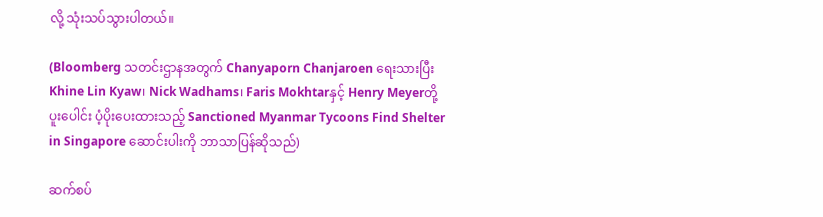လို့ သုံးသပ်သွားပါတယ်။

(Bloomberg သတင်းဌာနအတွက် Chanyaporn Chanjaroen ရေးသားပြီး Khine Lin Kyaw၊ Nick Wadhams၊ Faris Mokhtarနှင့် Henry Meyerတို့ ပူးပေါင်း ပံ့ပိုးပေးထားသည့် Sanctioned Myanmar Tycoons Find Shelter in Singapore ဆောင်းပါးကို ဘာသာပြန်ဆိုသည်)

ဆက်စပ်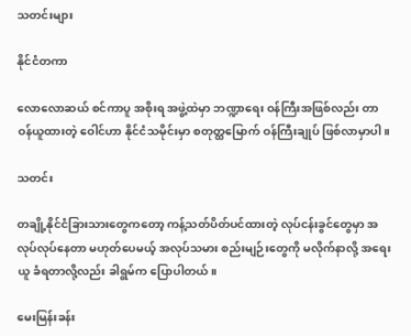သတင်းများ

နိုင်ငံတကာ

လောလောဆယ် စင်ကာပူ အစိုးရ အဖွဲ့ထဲမှာ ဘဏ္ဍာရေး ဝန်ကြီးအဖြစ်လည်း တာဝန်ယူထားတဲ့ ဝေါင်ဟာ နိုင်ငံသမိုင်းမှာ စတုတ္ထမြောက် ဝန်ကြီးချုပ် ဖြစ်လာမှာပါ။

သတင်း

တချို့နိုင်ငံခြားသားတွေကတော့ ကန့်သတ်ပိတ်ပင်ထားတဲ့ လုပ်ငန်းခွင်တွေမှာ အလုပ်လုပ်နေတာ မဟုတ်ပေမယ့် အလုပ်သမား စည်းမျဉ်းတွေကို မလိုက်နာလို့ အရေးယူ ခံရတာလို့လည်း ခါရွမ်က ပြောပါတယ်။

မေးမြန်းခန်း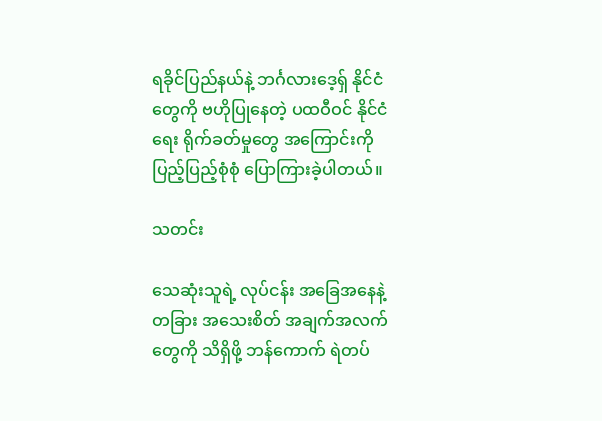ရခိုင်ပြည်နယ်နဲ့ ဘင်္ဂလားဒေ့ရှ် နိုင်ငံတွေကို ဗဟိုပြုနေတဲ့ ပထဝီဝင် နိုင်ငံရေး ရိုက်ခတ်မှုတွေ အကြောင်းကို ပြည့်ပြည့်စုံစုံ ပြောကြားခဲ့ပါတယ်။

သတင်း

သေဆုံးသူရဲ့ လုပ်ငန်း အခြေအနေနဲ့ တခြား အသေးစိတ် အချက်အလက်တွေကို သိရှိဖို့ ဘန်ကောက် ရဲတပ်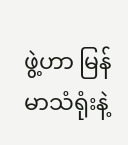ဖွဲ့ဟာ မြန်မာသံရုံးနဲ့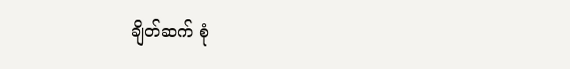ချိတ်ဆက် စုံ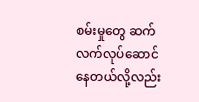စမ်းမှုတွေ ဆက်လက်လုပ်ဆောင်နေတယ်လို့လည်း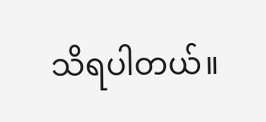သိရပါတယ်။